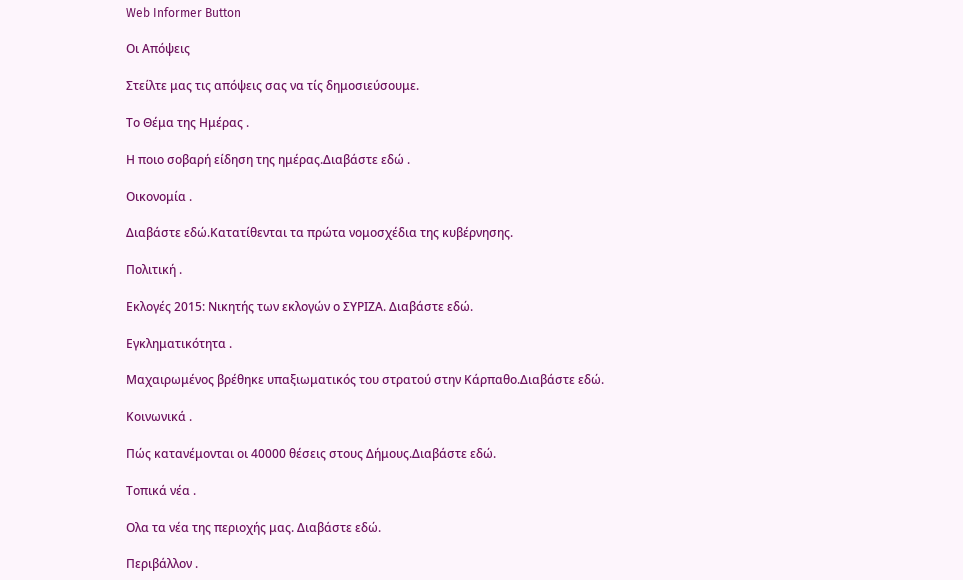Web Informer Button

Οι Απόψεις

Στείλτε μας τις απόψεις σας να τίς δημοσιεύσουμε.

Το Θέμα της Ημέρας .

Η ποιο σοβαρή είδηση της ημέρας.Διαβάστε εδώ .

Οικονομία .

Διαβάστε εδώ.Κατατίθενται τα πρώτα νομοσχέδια της κυβέρνησης.

Πολιτική .

Εκλογές 2015: Νικητής των εκλογών ο ΣΥΡΙΖΑ. Διαβάστε εδώ.

Εγκληματικότητα .

Μαχαιρωμένος βρέθηκε υπαξιωματικός του στρατού στην Κάρπαθο.Διαβάστε εδώ.

Κοινωνικά .

Πώς κατανέμονται οι 40000 θέσεις στους Δήμους.Διαβάστε εδώ.

Τοπικά νέα .

Ολα τα νέα της περιοχής μας. Διαβάστε εδώ.

Περιβάλλον .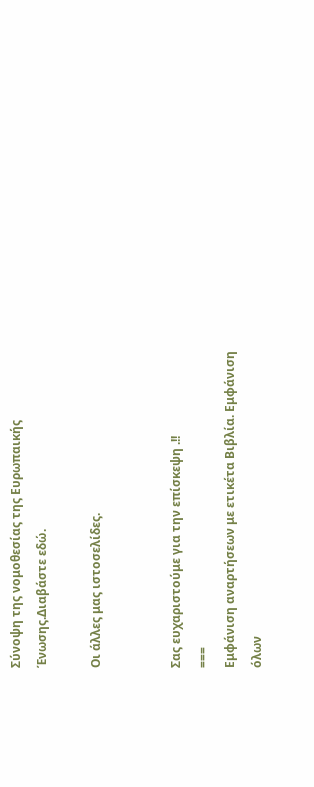Σύνοψη της νομοθεσίας της Ευρωπαικής Ένωσης.Διαβάστε εδώ.

Οι άλλες μας ιστοσελίδες.


Σας ευχαριστούμε για την επίσκεψη .!!
===
Εμφάνιση αναρτήσεων με ετικέτα Βιβλία. Εμφάνιση όλων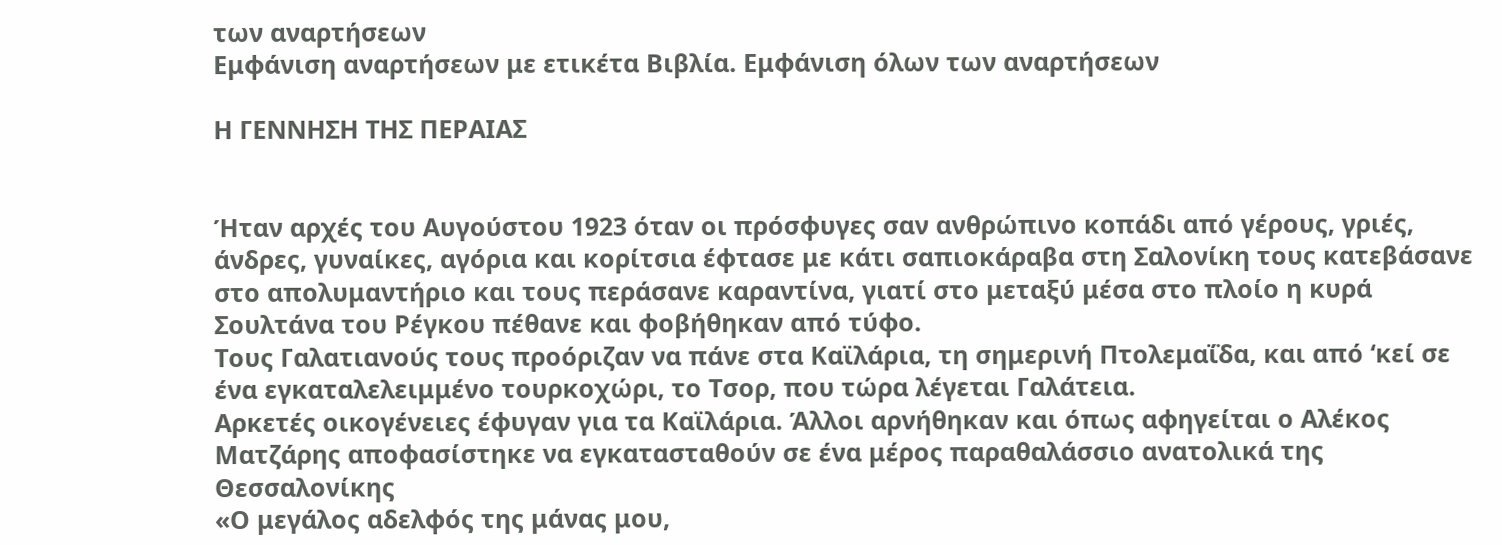των αναρτήσεων
Εμφάνιση αναρτήσεων με ετικέτα Βιβλία. Εμφάνιση όλων των αναρτήσεων

Η ΓΕΝΝΗΣΗ ΤΗΣ ΠΕΡΑΙΑΣ


Ήταν αρχές του Αυγούστου 1923 όταν οι πρόσφυγες σαν ανθρώπινο κοπάδι από γέρους, γριές, άνδρες, γυναίκες, αγόρια και κορίτσια έφτασε με κάτι σαπιοκάραβα στη Σαλονίκη τους κατεβάσανε στο απολυμαντήριο και τους περάσανε καραντίνα, γιατί στο μεταξύ μέσα στο πλοίο η κυρά Σουλτάνα του Ρέγκου πέθανε και φοβήθηκαν από τύφο.
Τους Γαλατιανούς τους προόριζαν να πάνε στα Καϊλάρια, τη σημερινή Πτολεμαΐδα, και από ‘κεί σε ένα εγκαταλελειμμένο τουρκοχώρι, το Τσορ, που τώρα λέγεται Γαλάτεια.
Αρκετές οικογένειες έφυγαν για τα Καϊλάρια. Άλλοι αρνήθηκαν και όπως αφηγείται ο Αλέκος Ματζάρης αποφασίστηκε να εγκατασταθούν σε ένα μέρος παραθαλάσσιο ανατολικά της Θεσσαλονίκης
«Ο μεγάλος αδελφός της μάνας μου,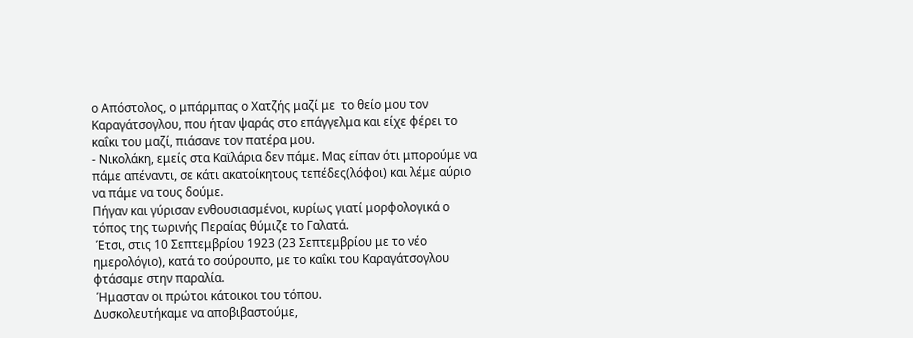ο Απόστολος, ο μπάρμπας ο Χατζής μαζί με  το θείο μου τον Καραγάτσογλου, που ήταν ψαράς στο επάγγελμα και είχε φέρει το καΐκι του μαζί, πιάσανε τον πατέρα μου.
- Νικολάκη, εμείς στα Καϊλάρια δεν πάμε. Μας είπαν ότι μπορούμε να πάμε απέναντι, σε κάτι ακατοίκητους τεπέδες(λόφοι) και λέμε αύριο να πάμε να τους δούμε.
Πήγαν και γύρισαν ενθουσιασμένοι, κυρίως γιατί μορφολογικά ο τόπος της τωρινής Περαίας θύμιζε το Γαλατά.
 Έτσι, στις 10 Σεπτεμβρίου 1923 (23 Σεπτεμβρίου με το νέο ημερολόγιο), κατά το σούρουπο, με το καΐκι του Καραγάτσογλου φτάσαμε στην παραλία.
 Ήμασταν οι πρώτοι κάτοικοι του τόπου.
Δυσκολευτήκαμε να αποβιβαστούμε,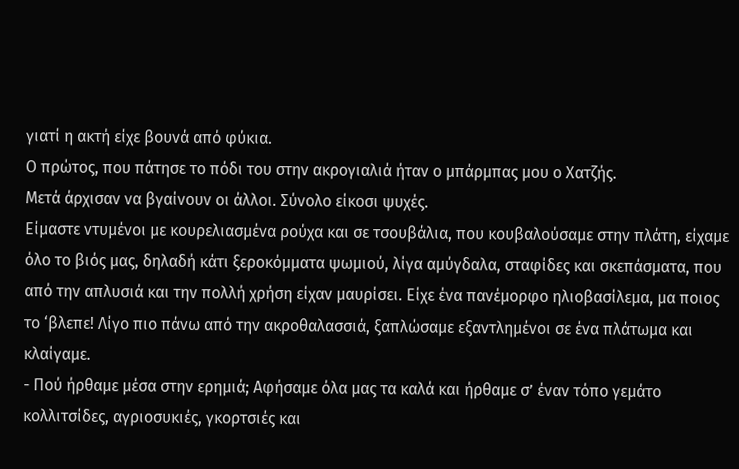γιατί η ακτή είχε βουνά από φύκια.
Ο πρώτος, που πάτησε το πόδι του στην ακρογιαλιά ήταν ο μπάρμπας μου ο Χατζής.
Μετά άρχισαν να βγαίνουν οι άλλοι. Σύνολο είκοσι ψυχές.
Είμαστε ντυμένοι με κουρελιασμένα ρούχα και σε τσουβάλια, που κουβαλούσαμε στην πλάτη, είχαμε όλο το βιός μας, δηλαδή κάτι ξεροκόμματα ψωμιού, λίγα αμύγδαλα, σταφίδες και σκεπάσματα, που από την απλυσιά και την πολλή χρήση είχαν μαυρίσει. Είχε ένα πανέμορφο ηλιοβασίλεμα, μα ποιος το ‘βλεπε! Λίγο πιο πάνω από την ακροθαλασσιά, ξαπλώσαμε εξαντλημένοι σε ένα πλάτωμα και κλαίγαμε.
- Πού ήρθαμε μέσα στην ερημιά; Αφήσαμε όλα μας τα καλά και ήρθαμε σ’ έναν τόπο γεμάτο κολλιτσίδες, αγριοσυκιές, γκορτσιές και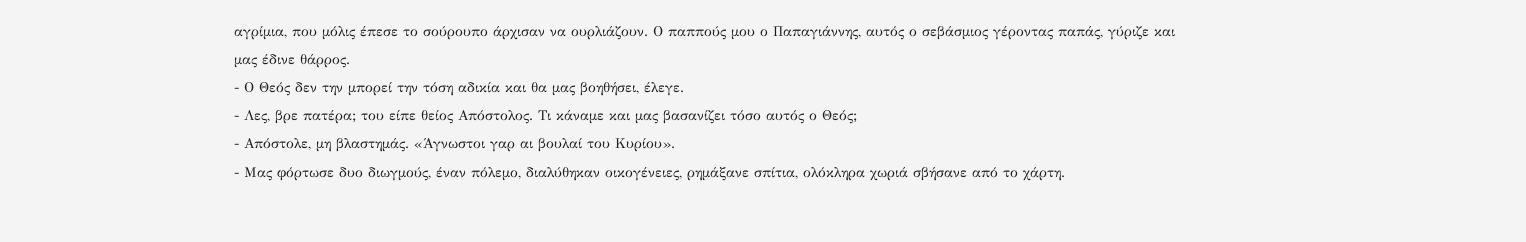αγρίμια, που μόλις έπεσε το σούρουπο άρχισαν να ουρλιάζουν. Ο παππούς μου ο Παπαγιάννης, αυτός ο σεβάσμιος γέροντας παπάς, γύριζε και μας έδινε θάρρος.
- Ο Θεός δεν την μπορεί την τόση αδικία και θα μας βοηθήσει, έλεγε.
- Λες, βρε πατέρα; του είπε θείος Απόστολος. Τι κάναμε και μας βασανίζει τόσο αυτός ο Θεός;
- Απόστολε, μη βλαστημάς. «Άγνωστοι γαρ αι βουλαί του Κυρίου».
- Μας φόρτωσε δυο διωγμούς, έναν πόλεμο, διαλύθηκαν οικογένειες, ρημάξανε σπίτια, ολόκληρα χωριά σβήσανε από το χάρτη.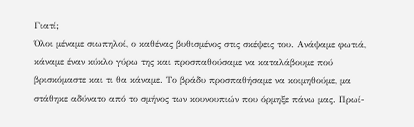Γιατί;
Όλοι μέναμε σιωπηλοί, ο καθένας βυθισμένος στις σκέψεις του. Ανάψαμε φωτιά, κάναμε έναν κύκλο γύρω της και προσπαθούσαμε να καταλάβουμε πού βρισκόμαστε και τι θα κάναμε. Το βράδυ προσπαθήσαμε να κοιμηθούμε, μα στάθηκε αδύνατο από το σμήνος των κουνουπιών που όρμηξε πάνω μας. Πρωί-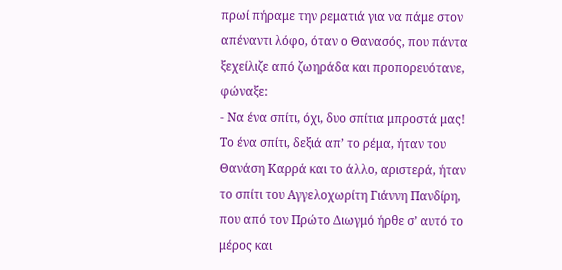πρωί πήραμε την ρεματιά για να πάμε στον απέναντι λόφο, όταν ο Θανασός, που πάντα ξεχείλιζε από ζωηράδα και προπορευότανε, φώναξε:
- Να ένα σπίτι, όχι, δυο σπίτια μπροστά μας! Το ένα σπίτι, δεξιά απ’ το ρέμα, ήταν του Θανάση Καρρά και το άλλο, αριστερά, ήταν το σπίτι του Αγγελοχωρίτη Γιάννη Πανδίρη, που από τον Πρώτο Διωγμό ήρθε σ’ αυτό το μέρος και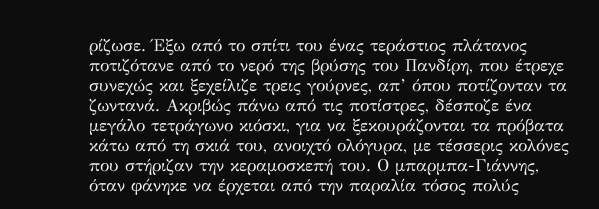ρίζωσε. Έξω από το σπίτι του ένας τεράστιος πλάτανος ποτιζότανε από το νερό της βρύσης του Πανδίρη, που έτρεχε συνεχώς και ξεχείλιζε τρεις γούρνες, απ’ όπου ποτίζονταν τα ζωντανά. Ακριβώς πάνω από τις ποτίστρες, δέσποζε ένα μεγάλο τετράγωνο κιόσκι, για να ξεκουράζονται τα πρόβατα κάτω από τη σκιά του, ανοιχτό ολόγυρα, με τέσσερις κολόνες που στήριζαν την κεραμοσκεπή του. Ο μπαρμπα-Γιάννης, όταν φάνηκε να έρχεται από την παραλία τόσος πολύς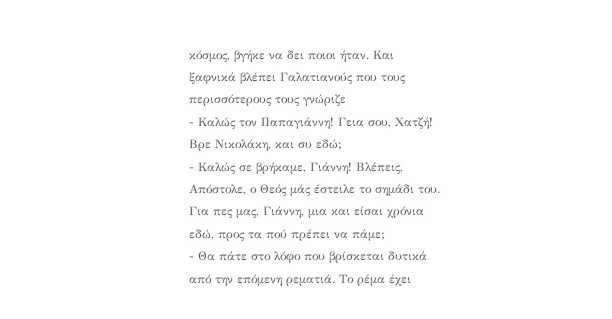κόσμος, βγήκε να δει ποιοι ήταν. Και ξαφνικά βλέπει Γαλατιανούς που τους περισσότερους τους γνώριζε
- Καλώς τον Παπαγιάννη! Γεια σου, Χατζή! Βρε Νικολάκη, και συ εδώ;
- Καλώς σε βρήκαμε, Γιάννη! Βλέπεις, Απόστολε, ο Θεός μάς έστειλε το σημάδι του. Για πες μας, Γιάννη, μια και είσαι χρόνια εδώ, προς τα πού πρέπει να πάμε;
- Θα πάτε στο λόφο που βρίσκεται δυτικά από την επόμενη ρεματιά. Το ρέμα έχει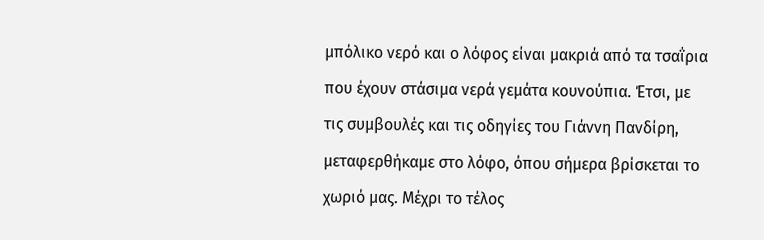μπόλικο νερό και ο λόφος είναι μακριά από τα τσαΐρια που έχουν στάσιμα νερά γεμάτα κουνούπια. Έτσι, με τις συμβουλές και τις οδηγίες του Γιάννη Πανδίρη, μεταφερθήκαμε στο λόφο, όπου σήμερα βρίσκεται το χωριό μας. Μέχρι το τέλος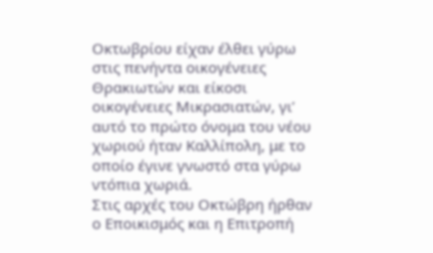Οκτωβρίου είχαν έλθει γύρω στις πενήντα οικογένειες Θρακιωτών και είκοσι οικογένειες Μικρασιατών, γι’ αυτό το πρώτο όνομα του νέου χωριού ήταν Καλλίπολη, με το οποίο έγινε γνωστό στα γύρω ντόπια χωριά.
Στις αρχές του Οκτώβρη ήρθαν ο Εποικισμός και η Επιτροπή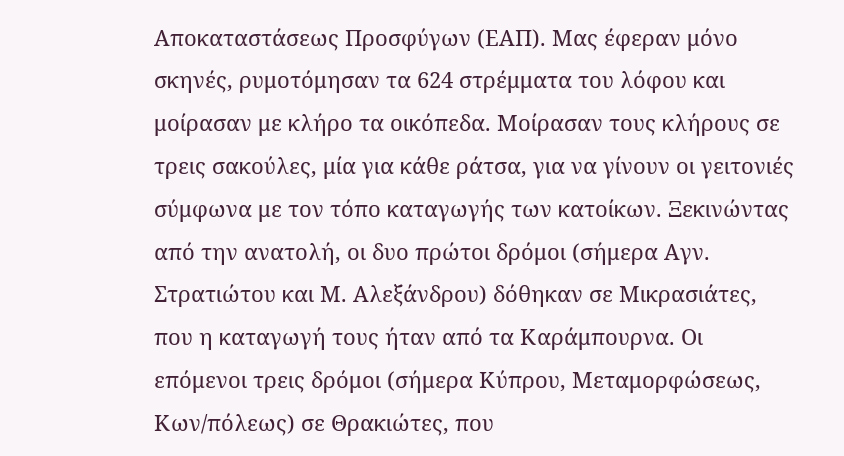Αποκαταστάσεως Προσφύγων (ΕΑΠ). Μας έφεραν μόνο σκηνές, ρυμοτόμησαν τα 624 στρέμματα του λόφου και μοίρασαν με κλήρο τα οικόπεδα. Μοίρασαν τους κλήρους σε τρεις σακούλες, μία για κάθε ράτσα, για να γίνουν οι γειτονιές σύμφωνα με τον τόπο καταγωγής των κατοίκων. Ξεκινώντας από την ανατολή, οι δυο πρώτοι δρόμοι (σήμερα Αγν. Στρατιώτου και Μ. Αλεξάνδρου) δόθηκαν σε Μικρασιάτες, που η καταγωγή τους ήταν από τα Καράμπουρνα. Οι επόμενοι τρεις δρόμοι (σήμερα Κύπρου, Μεταμορφώσεως, Κων/πόλεως) σε Θρακιώτες, που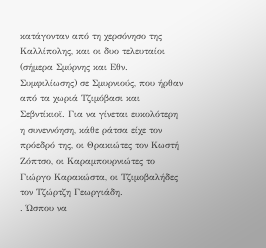κατάγονταν από τη χερσόνησο της Καλλίπολης, και οι δυο τελευταίοι (σήμερα Σμύρνης και Εθν. Συμφιλίωσης) σε Σμυρνιούς, που ήρθαν από τα χωριά Τζιμόβασι και Σεβντίκιοϊ. Για να γίνεται ευκολότερη η συνεννόηση, κάθε ράτσα είχε τον πρόεδρό της, οι Θρακιώτες τον Κωστή Ζόπτσο, οι Καραμπουρνιώτες το Γιώργο Καρακώστα, οι Τζιμοβαλήδες τον Τζώρτζη Γεωργιάδη.
. Ώσπου να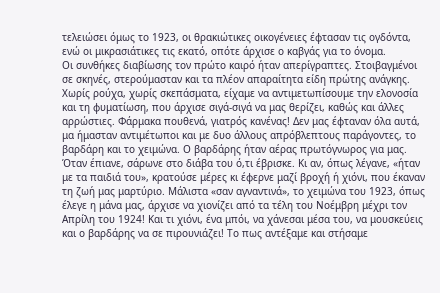τελειώσει όμως το 1923, οι θρακιώτικες οικογένειες έφτασαν τις ογδόντα, ενώ οι μικρασιάτικες τις εκατό, οπότε άρχισε ο καβγάς για το όνομα.
Οι συνθήκες διαβίωσης τον πρώτο καιρό ήταν απερίγραπτες. Στοιβαγμένοι σε σκηνές, στερούμασταν και τα πλέον απαραίτητα είδη πρώτης ανάγκης. Χωρίς ρούχα, χωρίς σκεπάσματα, είχαμε να αντιμετωπίσουμε την ελονοσία και τη φυματίωση, που άρχισε σιγά-σιγά να μας θερίζει, καθώς και άλλες αρρώστιες. Φάρμακα πουθενά, γιατρός κανένας! Δεν μας έφταναν όλα αυτά, μα ήμασταν αντιμέτωποι και με δυο άλλους απρόβλεπτους παράγοντες, το βαρδάρη και το χειμώνα. Ο βαρδάρης ήταν αέρας πρωτόγνωρος για μας. Όταν έπιανε, σάρωνε στο διάβα του ό,τι έβρισκε. Κι αν, όπως λέγανε, «ήταν με τα παιδιά του», κρατούσε μέρες κι έφερνε μαζί βροχή ή χιόνι, που έκαναν τη ζωή μας μαρτύριο. Μάλιστα «σαν αγναντινά», το χειμώνα του 1923, όπως έλεγε η μάνα μας, άρχισε να χιονίζει από τα τέλη του Νοέμβρη μέχρι τον Απρίλη του 1924! Και τι χιόνι, ένα μπόι, να χάνεσαι μέσα του, να μουσκεύεις και ο βαρδάρης να σε πιρουνιάζει! Το πως αντέξαμε και στήσαμε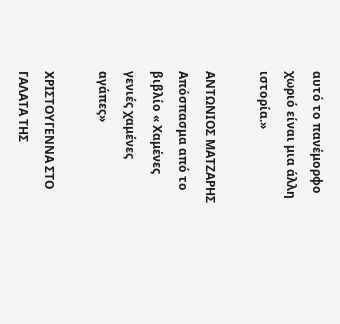αυτό το πανέμορφο χωριό είναι μια άλλη ιστορία.»

ΑΝΤΩΝΙΟΣ ΜΑΤΖΑΡΗΣ
Απόσπασμα από το βιβλίο « Χαμένες γενιές χαμένες αγάπες»

ΧΡΙΣΤΟΥΓΕΝΝΑ ΣΤΟ ΓΑΛΑΤΑ ΤΗΣ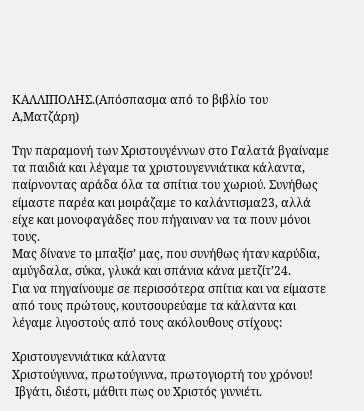ΚΑΛΛΙΠΟΛΗΣ.(Απόσπασμα από το βιβλίο του Α,Ματζάρη)

Την παραμονή των Χριστουγέννων στο Γαλατά βγαίναμε τα παιδιά και λέγαμε τα χριστουγεννιάτικα κάλαντα, παίρνοντας αράδα όλα τα σπίτια του χωριού. Συνήθως είμαστε παρέα και μοιράζαμε το καλάντισμα23, αλλά είχε και μονοφαγάδες που πήγαιναν να τα πουν μόνοι τους.
Μας δίνανε το μπαξίσ’ μας, που συνήθως ήταν καρύδια, αμύγδαλα, σύκα, γλυκά και σπάνια κάνα μετζίτ’24.
Για να πηγαίνουμε σε περισσότερα σπίτια και να είμαστε από τους πρώτους, κουτσουρεύαμε τα κάλαντα και λέγαμε λιγοστούς από τους ακόλουθους στίχους:

Χριστουγεννιάτικα κάλαντα
Χριστούγιννα, πρωτούγιννα, πρωτογιορτή του χρόνου!
 Ιβγάτι, διέστι, μάθιτι πως ου Χριστός γιννιέτι.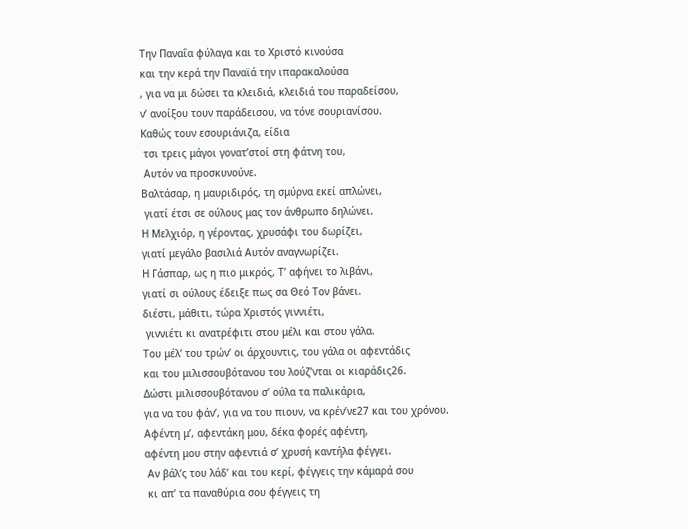Την Παναΐα φύλαγα και το Χριστό κινούσα
και την κερά την Παναϊά την ιπαρακαλούσα
, για να μι δώσει τα κλειδιά, κλειδιά του παραδείσου,
ν’ ανοίξου τουν παράδεισου, να τόνε σουριανίσου.
Καθώς τουν εσουριάνιζα, είδια
 τσι τρεις μάγοι γονατ’στοί στη φάτνη του,
 Αυτόν να προσκυνούνε.
Βαλτάσαρ, η μαυριδιρός, τη σμύρνα εκεί απλώνει,
 γιατί έτσι σε ούλους μας τον άνθρωπο δηλώνει.
Η Μελχιόρ, η γέροντας, χρυσάφι του δωρίζει,
γιατί μεγάλο βασιλιά Αυτόν αναγνωρίζει.
Η Γάσπαρ, ως η πιο μικρός, Τ’ αφήνει το λιβάνι,
γιατί σι ούλους έδειξε πως σα Θεό Τον βάνει.
διέστι, μάθιτι, τώρα Χριστός γιννιέτι,
 γιννιέτι κι ανατρέφιτι στου μέλι και στου γάλα.
Του μέλ’ του τρών’ οι άρχουντις, του γάλα οι αφεντάδις
και του μιλισσουβότανου του λούζ’νται οι κιαράδις26.
Δώστι μιλισσουβότανου σ’ ούλα τα παλικάρια,
για να του φάν’, για να του πιουν, να κρέν’νε27 και του χρόνου.
Αφέντη μ’, αφεντάκη μου, δέκα φορές αφέντη,
αφέντη μου στην αφεντιά σ’ χρυσή καντήλα φέγγει.
 Αν βάλ’ς του λάδ’ και του κερί, φέγγεις την κάμαρά σου
 κι απ’ τα παναθύρια σου φέγγεις τη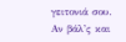γειτονιά σου.
Αν βάλ’ς και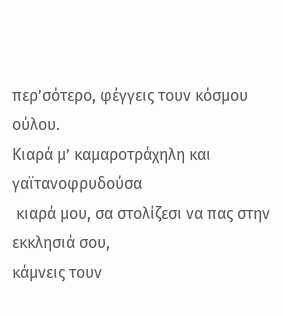περ’σότερο, φέγγεις τουν κόσμου ούλου.
Κιαρά μ’ καμαροτράχηλη και γαϊτανοφρυδούσα
 κιαρά μου, σα στολίζεσι να πας στην εκκλησιά σου,
κάμνεις τουν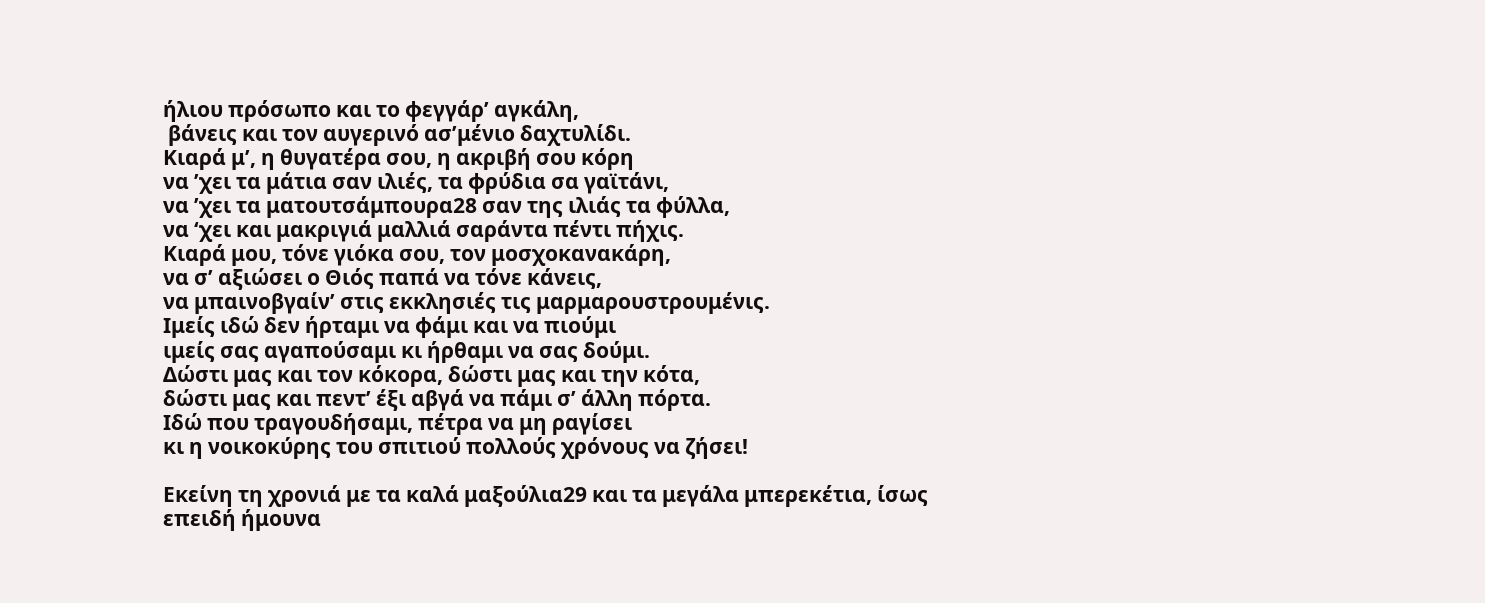ήλιου πρόσωπο και το φεγγάρ’ αγκάλη,
 βάνεις και τον αυγερινό ασ’μένιο δαχτυλίδι.
Κιαρά μ’, η θυγατέρα σου, η ακριβή σου κόρη
να ’χει τα μάτια σαν ιλιές, τα φρύδια σα γαϊτάνι,
να ’χει τα ματουτσάμπουρα28 σαν της ιλιάς τα φύλλα,
να ‘χει και μακριγιά μαλλιά σαράντα πέντι πήχις.
Κιαρά μου, τόνε γιόκα σου, τον μοσχοκανακάρη,
να σ’ αξιώσει ο Θιός παπά να τόνε κάνεις,
να μπαινοβγαίν’ στις εκκλησιές τις μαρμαρουστρουμένις.
Ιμείς ιδώ δεν ήρταμι να φάμι και να πιούμι
ιμείς σας αγαπούσαμι κι ήρθαμι να σας δούμι.
Δώστι μας και τον κόκορα, δώστι μας και την κότα,
δώστι μας και πεντ’ έξι αβγά να πάμι σ’ άλλη πόρτα.
Ιδώ που τραγουδήσαμι, πέτρα να μη ραγίσει
κι η νοικοκύρης του σπιτιού πολλούς χρόνους να ζήσει!

Εκείνη τη χρονιά με τα καλά μαξούλια29 και τα μεγάλα μπερεκέτια, ίσως επειδή ήμουνα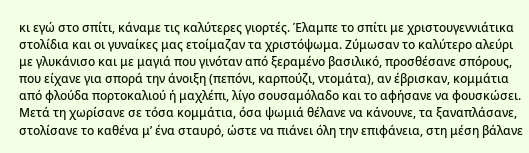κι εγώ στο σπίτι, κάναμε τις καλύτερες γιορτές. Έλαμπε το σπίτι με χριστουγεννιάτικα στολίδια και οι γυναίκες μας ετοίμαζαν τα χριστόψωμα. Ζύμωσαν το καλύτερο αλεύρι με γλυκάνισο και με μαγιά που γινόταν από ξεραμένο βασιλικό, προσθέσανε σπόρους, που είχανε για σπορά την άνοιξη (πεπόνι, καρπούζι, ντομάτα), αν έβρισκαν, κομμάτια από φλούδα πορτοκαλιού ή μαχλέπι, λίγο σουσαμόλαδο και το αφήσανε να φουσκώσει. Μετά τη χωρίσανε σε τόσα κομμάτια, όσα ψωμιά θέλανε να κάνουνε, τα ξαναπλάσανε, στολίσανε το καθένα μ’ ένα σταυρό, ώστε να πιάνει όλη την επιφάνεια, στη μέση βάλανε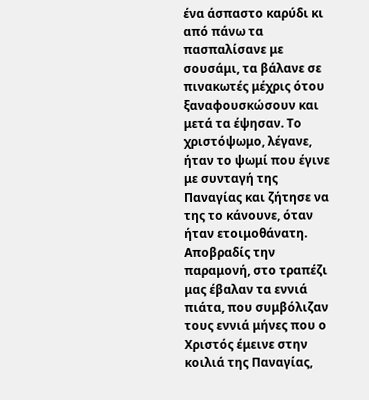ένα άσπαστο καρύδι κι από πάνω τα πασπαλίσανε με σουσάμι, τα βάλανε σε πινακωτές μέχρις ότου ξαναφουσκώσουν και μετά τα έψησαν. Το χριστόψωμο, λέγανε, ήταν το ψωμί που έγινε με συνταγή της Παναγίας και ζήτησε να της το κάνουνε, όταν ήταν ετοιμοθάνατη. Αποβραδίς την παραμονή, στο τραπέζι μας έβαλαν τα εννιά πιάτα, που συμβόλιζαν τους εννιά μήνες που ο Χριστός έμεινε στην κοιλιά της Παναγίας,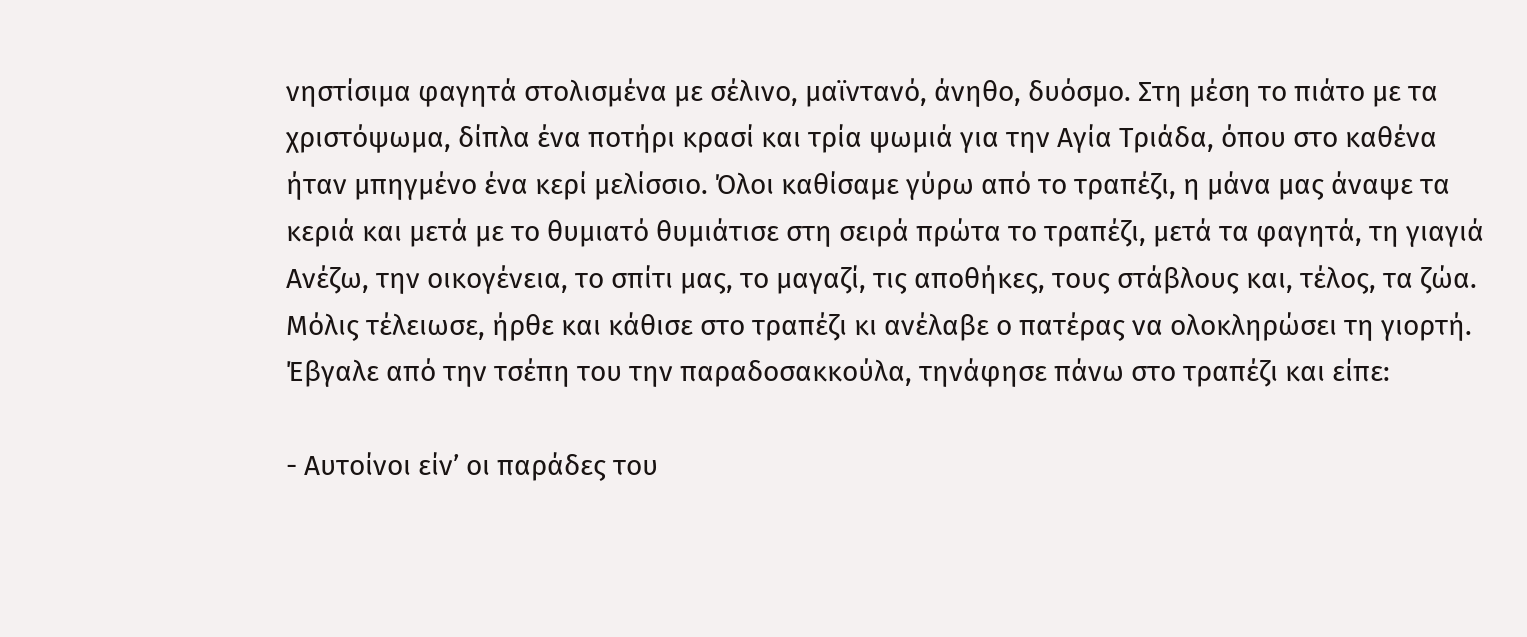νηστίσιμα φαγητά στολισμένα με σέλινο, μαϊντανό, άνηθο, δυόσμο. Στη μέση το πιάτο με τα χριστόψωμα, δίπλα ένα ποτήρι κρασί και τρία ψωμιά για την Αγία Τριάδα, όπου στο καθένα ήταν μπηγμένο ένα κερί μελίσσιο. Όλοι καθίσαμε γύρω από το τραπέζι, η μάνα μας άναψε τα κεριά και μετά με το θυμιατό θυμιάτισε στη σειρά πρώτα το τραπέζι, μετά τα φαγητά, τη γιαγιά Ανέζω, την οικογένεια, το σπίτι μας, το μαγαζί, τις αποθήκες, τους στάβλους και, τέλος, τα ζώα. Μόλις τέλειωσε, ήρθε και κάθισε στο τραπέζι κι ανέλαβε ο πατέρας να ολοκληρώσει τη γιορτή. Έβγαλε από την τσέπη του την παραδοσακκούλα, τηνάφησε πάνω στο τραπέζι και είπε:

- Αυτοίνοι είν’ οι παράδες του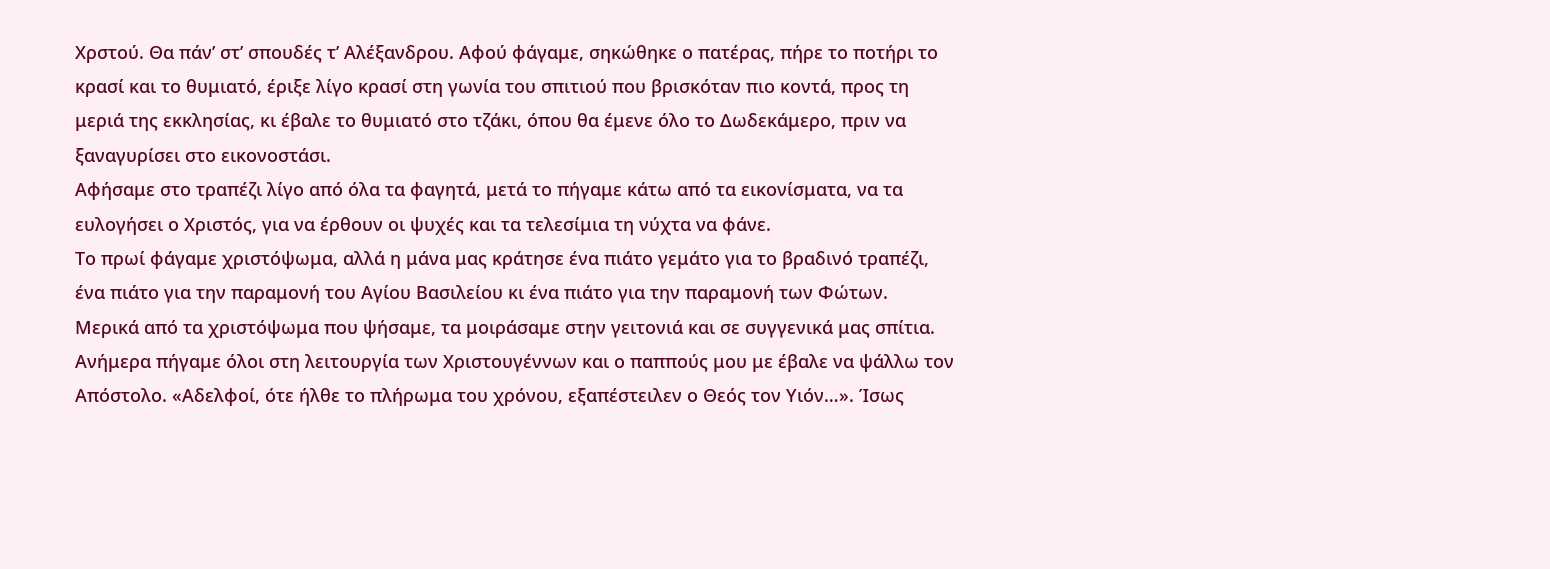Χρστού. Θα πάν’ στ’ σπουδές τ’ Αλέξανδρου. Αφού φάγαμε, σηκώθηκε ο πατέρας, πήρε το ποτήρι το κρασί και το θυμιατό, έριξε λίγο κρασί στη γωνία του σπιτιού που βρισκόταν πιο κοντά, προς τη μεριά της εκκλησίας, κι έβαλε το θυμιατό στο τζάκι, όπου θα έμενε όλο το Δωδεκάμερο, πριν να ξαναγυρίσει στο εικονοστάσι.
Αφήσαμε στο τραπέζι λίγο από όλα τα φαγητά, μετά το πήγαμε κάτω από τα εικονίσματα, να τα ευλογήσει ο Χριστός, για να έρθουν οι ψυχές και τα τελεσίμια τη νύχτα να φάνε.
Το πρωί φάγαμε χριστόψωμα, αλλά η μάνα μας κράτησε ένα πιάτο γεμάτο για το βραδινό τραπέζι, ένα πιάτο για την παραμονή του Αγίου Βασιλείου κι ένα πιάτο για την παραμονή των Φώτων.
Μερικά από τα χριστόψωμα που ψήσαμε, τα μοιράσαμε στην γειτονιά και σε συγγενικά μας σπίτια. Ανήμερα πήγαμε όλοι στη λειτουργία των Χριστουγέννων και ο παππούς μου με έβαλε να ψάλλω τον Απόστολο. «Αδελφοί, ότε ήλθε το πλήρωμα του χρόνου, εξαπέστειλεν ο Θεός τον Υιόν…». Ίσως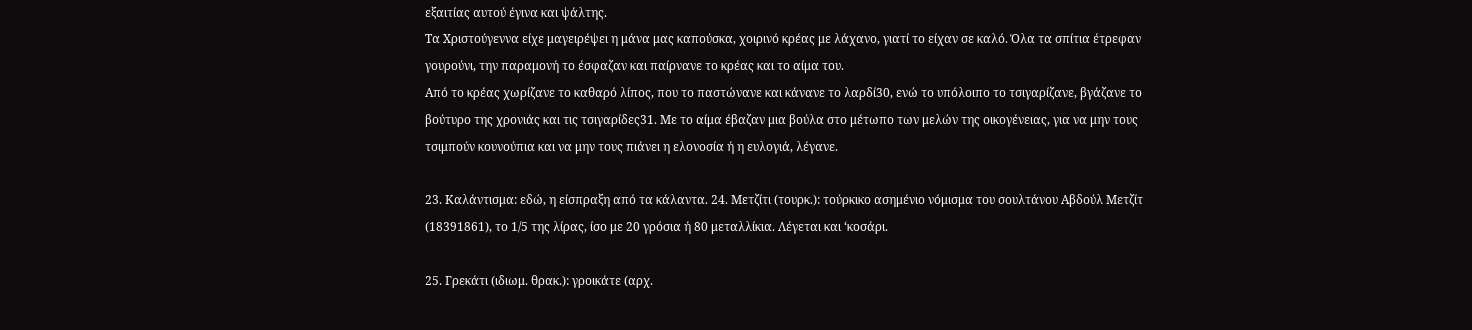εξαιτίας αυτού έγινα και ψάλτης.
Τα Χριστούγεννα είχε μαγειρέψει η μάνα μας καπούσκα, χοιρινό κρέας με λάχανο, γιατί το είχαν σε καλό. Όλα τα σπίτια έτρεφαν γουρούνι, την παραμονή το έσφαζαν και παίρνανε το κρέας και το αίμα του.
Από το κρέας χωρίζανε το καθαρό λίπος, που το παστώνανε και κάνανε το λαρδί30, ενώ το υπόλοιπο το τσιγαρίζανε, βγάζανε το βούτυρο της χρονιάς και τις τσιγαρίδες31. Με το αίμα έβαζαν μια βούλα στο μέτωπο των μελών της οικογένειας, για να μην τους τσιμπούν κουνούπια και να μην τους πιάνει η ελονοσία ή η ευλογιά, λέγανε.

23. Καλάντισμα: εδώ, η είσπραξη από τα κάλαντα. 24. Μετζίτι (τουρκ.): τούρκικο ασημένιο νόμισμα του σουλτάνου Αβδούλ Μετζίτ (18391861), το 1/5 της λίρας, ίσο με 20 γρόσια ή 80 μεταλλίκια. Λέγεται και ‘κοσάρι.

25. Γρεκάτι (ιδιωμ. θρακ.): γροικάτε (αρχ.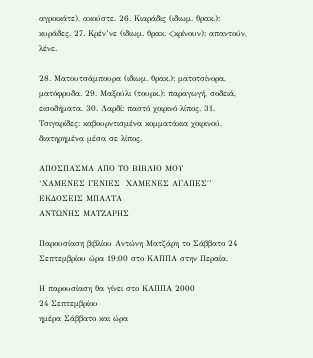αγροικάτε), ακούστε. 26. Κιαράδις (ιδιωμ. θρακ.): κυράδες. 27. Κρέν’νε (ιδιωμ. θρακ. <κρίνουν): απαντούν, λένε.

28. Ματουτσάμπουρα (ιδιωμ. θρακ.): ματοτσίνορα, ματόφρυδα. 29. Μαξούλι (τουρκ.): παραγωγή, σοδειά, εισοδήματα. 30. Λαρδί: παστό χοιρινό λίπος. 31. Τσιγαρίδες: καβουρντισμένα κομματάκια χοιρινού, διατηρημένα μέσα σε λίπος.

ΑΠΟΣΠΑΣΜΑ ΑΠΟ ΤΟ ΒΙΒΛΙΟ ΜΟΥ
‘ΧΑΜΕΝΕΣ ΓΕΝΙΕΣ  ΧΑΜΕΝΕΣ ΑΓΑΠΕΣ΄’  ΕΚΔΟΣΕΙΣ ΜΠΑΛΤΑ
ΑΝΤΩΝΗΣ ΜΑΤΖΑΡΗΣ

Παρουσίαση βιβλίου Αντώνη Ματζάρη το Σάββατο 24 Σεπτεμβρίου ώρα 19:00 στο ΚΑΠΠΑ στην Περαία.

Η παρουσίαση θα γίνει στο ΚΑΠΠΑ 2000
24 Σεπτεμβρίου
ημέρα Σάββατο και ώρα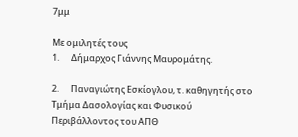7μμ

Με ομιλητές τους
1.      Δήμαρχος Γιάννης Μαυρομάτης.

2.      Παναγιώτης Εσκίογλου, τ. καθηγητής στο Τμήμα Δασολογίας και Φυσικού Περιβάλλοντος του ΑΠΘ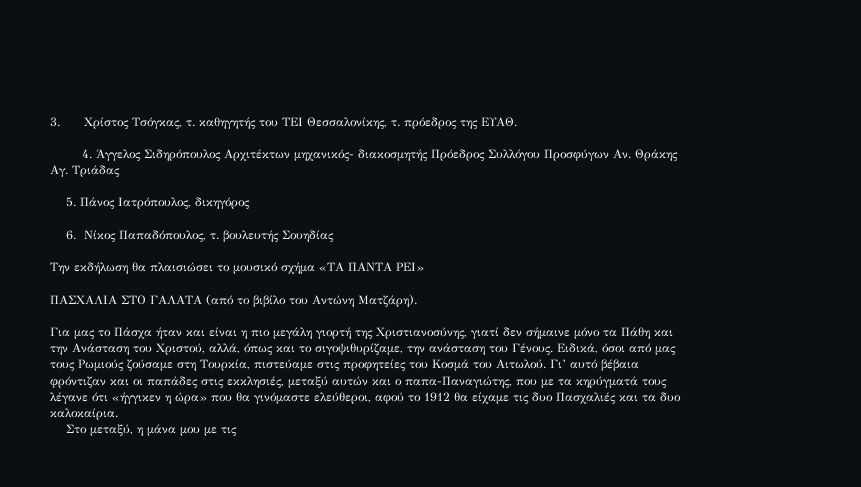3.      Χρίστος Τσόγκας, τ. καθηγητής του ΤΕΙ Θεσσαλονίκης, τ. πρόεδρος της ΕΥΑΘ.

        4. Άγγελος Σιδηρόπουλος Αρχιτέκτων μηχανικός- διακοσμητής Πρόεδρος Συλλόγου Προσφύγων Αν. Θράκης Αγ. Τριάδας

    5. Πάνος Ιατρόπουλος, δικηγόρος

    6.  Νίκος Παπαδόπουλος, τ. βουλευτής Σουηδίας

Την εκδήλωση θα πλαισιώσει το μουσικό σχήμα «ΤΑ ΠΑΝΤΑ ΡΕΙ»

ΠΑΣΧΑΛΙΑ ΣΤΟ ΓΑΛΑΤΑ (από το βιβίλο του Αντώνη Ματζάρη).

Για μας το Πάσχα ήταν και είναι η πιο μεγάλη γιορτή της Χριστιανοσύνης, γιατί δεν σήμαινε μόνο τα Πάθη και την Ανάσταση του Χριστού, αλλά, όπως και το σιγοψιθυρίζαμε, την ανάσταση του Γένους. Ειδικά, όσοι από μας τους Ρωμιούς ζούσαμε στη Τουρκία, πιστεύαμε στις προφητείες του Κοσμά του Αιτωλού. Γι’ αυτό βέβαια φρόντιζαν και οι παπάδες στις εκκλησιές, μεταξύ αυτών και ο παπα-Παναγιώτης, που με τα κηρύγματά τους λέγανε ότι «ήγγικεν η ώρα» που θα γινόμαστε ελεύθεροι, αφού το 1912 θα είχαμε τις δυο Πασχαλιές και τα δυο καλοκαίρια.
    Στο μεταξύ, η μάνα μου με τις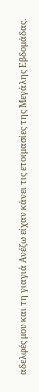αδελφές μου και τη γιαγιά Ανέζω είχαν κάνει τις ετοιμασίες της Μεγάλης Εβδομάδας.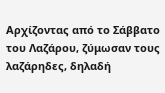Αρχίζοντας από το Σάββατο του Λαζάρου, ζύμωσαν τους λαζάρηδες, δηλαδή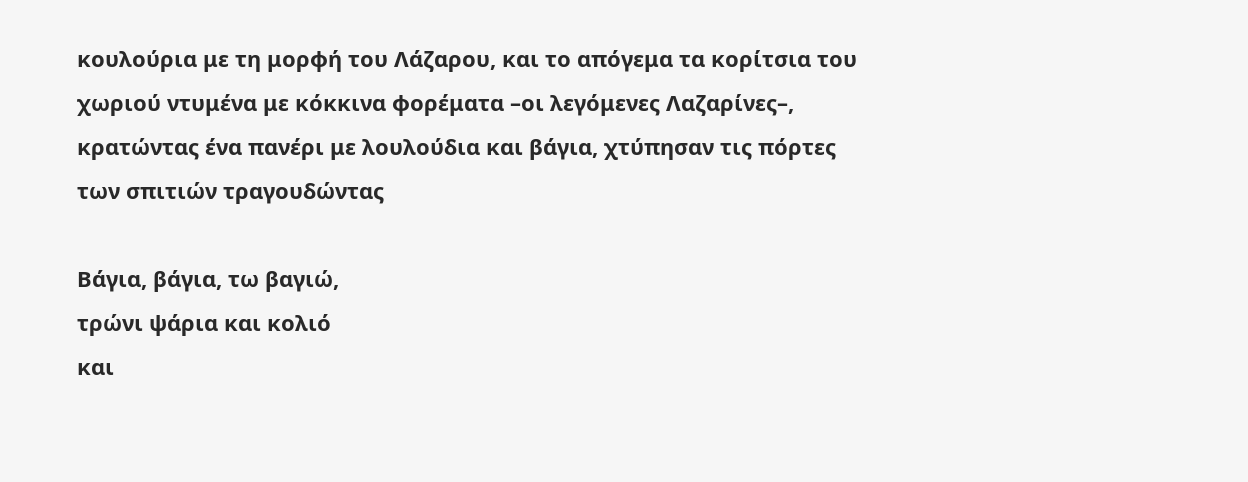κουλούρια με τη μορφή του Λάζαρου, και το απόγεμα τα κορίτσια του χωριού ντυμένα με κόκκινα φορέματα –οι λεγόμενες Λαζαρίνες–, κρατώντας ένα πανέρι με λουλούδια και βάγια, χτύπησαν τις πόρτες των σπιτιών τραγουδώντας

Βάγια, βάγια, τω βαγιώ,
τρώνι ψάρια και κολιό
και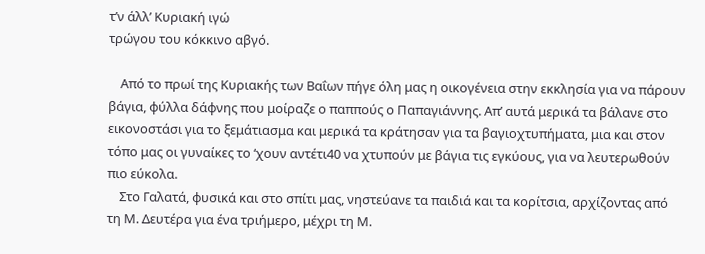τ’ν άλλ’ Κυριακή ιγώ
τρώγου του κόκκινο αβγό.

    Από το πρωί της Κυριακής των Βαΐων πήγε όλη μας η οικογένεια στην εκκλησία για να πάρουν βάγια, φύλλα δάφνης που μοίραζε ο παππούς ο Παπαγιάννης. Απ’ αυτά μερικά τα βάλανε στο εικονοστάσι για το ξεμάτιασμα και μερικά τα κράτησαν για τα βαγιοχτυπήματα, μια και στον τόπο μας οι γυναίκες το ‘χουν αντέτι40 να χτυπούν με βάγια τις εγκύους, για να λευτερωθούν πιο εύκολα.
    Στο Γαλατά, φυσικά και στο σπίτι μας, νηστεύανε τα παιδιά και τα κορίτσια, αρχίζοντας από τη Μ. Δευτέρα για ένα τριήμερο, μέχρι τη Μ.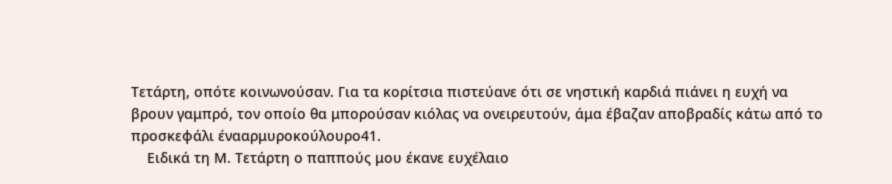Τετάρτη, οπότε κοινωνούσαν. Για τα κορίτσια πιστεύανε ότι σε νηστική καρδιά πιάνει η ευχή να βρουν γαμπρό, τον οποίο θα μπορούσαν κιόλας να ονειρευτούν, άμα έβαζαν αποβραδίς κάτω από το προσκεφάλι ένααρμυροκούλουρο41.
    Ειδικά τη Μ. Τετάρτη ο παππούς μου έκανε ευχέλαιο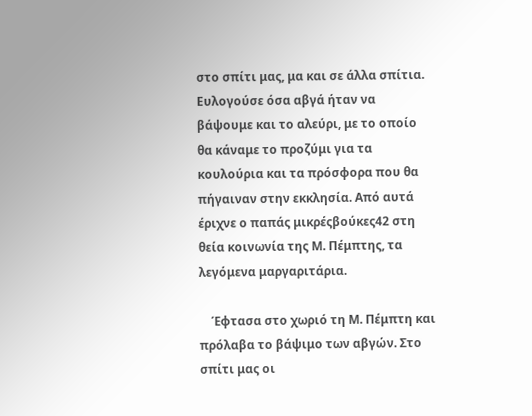στο σπίτι μας, μα και σε άλλα σπίτια. Ευλογούσε όσα αβγά ήταν να βάψουμε και το αλεύρι, με το οποίο θα κάναμε το προζύμι για τα κουλούρια και τα πρόσφορα που θα πήγαιναν στην εκκλησία. Από αυτά έριχνε ο παπάς μικρέςβούκες42 στη θεία κοινωνία της Μ. Πέμπτης, τα λεγόμενα μαργαριτάρια.

    Έφτασα στο χωριό τη Μ. Πέμπτη και πρόλαβα το βάψιμο των αβγών. Στο σπίτι μας οι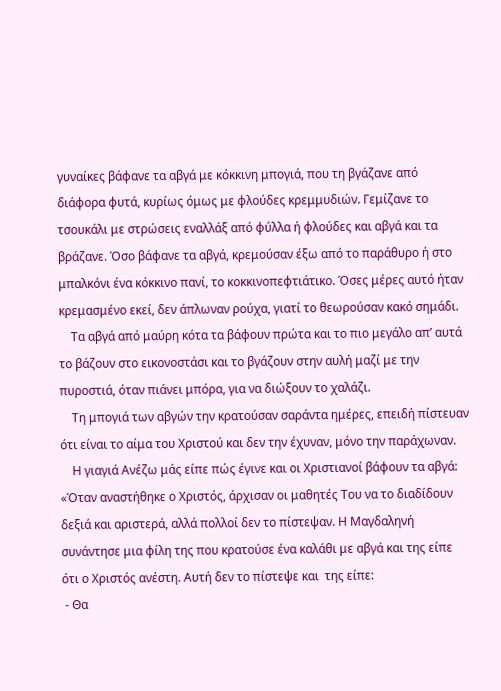γυναίκες βάφανε τα αβγά με κόκκινη μπογιά, που τη βγάζανε από διάφορα φυτά, κυρίως όμως με φλούδες κρεμμυδιών. Γεμίζανε το τσουκάλι με στρώσεις εναλλάξ από φύλλα ή φλούδες και αβγά και τα βράζανε. Όσο βάφανε τα αβγά, κρεμούσαν έξω από το παράθυρο ή στο μπαλκόνι ένα κόκκινο πανί, το κοκκινοπεφτιάτικο. Όσες μέρες αυτό ήταν κρεμασμένο εκεί, δεν άπλωναν ρούχα, γιατί το θεωρούσαν κακό σημάδι.
    Τα αβγά από μαύρη κότα τα βάφουν πρώτα και το πιο μεγάλο απ’ αυτά το βάζουν στο εικονοστάσι και το βγάζουν στην αυλή μαζί με την πυροστιά, όταν πιάνει μπόρα, για να διώξουν το χαλάζι.
    Τη μπογιά των αβγών την κρατούσαν σαράντα ημέρες, επειδή πίστευαν ότι είναι το αίμα του Χριστού και δεν την έχυναν, μόνο την παράχωναν.
    Η γιαγιά Ανέζω μάς είπε πώς έγινε και οι Χριστιανοί βάφουν τα αβγά: «Όταν αναστήθηκε ο Χριστός, άρχισαν οι μαθητές Του να το διαδίδουν δεξιά και αριστερά, αλλά πολλοί δεν το πίστεψαν. Η Μαγδαληνή συνάντησε μια φίλη της που κρατούσε ένα καλάθι με αβγά και της είπε ότι ο Χριστός ανέστη. Αυτή δεν το πίστεψε και  της είπε:
 - Θα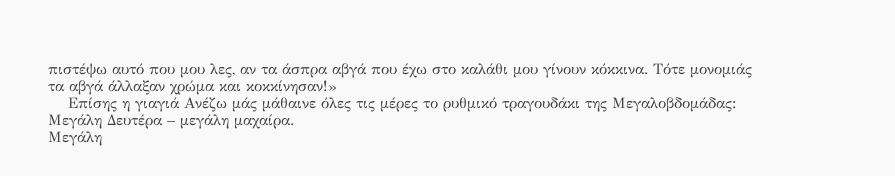πιστέψω αυτό που μου λες, αν τα άσπρα αβγά που έχω στο καλάθι μου γίνουν κόκκινα. Τότε μονομιάς τα αβγά άλλαξαν χρώμα και κοκκίνησαν!»
    Επίσης η γιαγιά Ανέζω μάς μάθαινε όλες τις μέρες το ρυθμικό τραγουδάκι της Μεγαλοβδομάδας:
Μεγάλη Δευτέρα – μεγάλη μαχαίρα.
Μεγάλη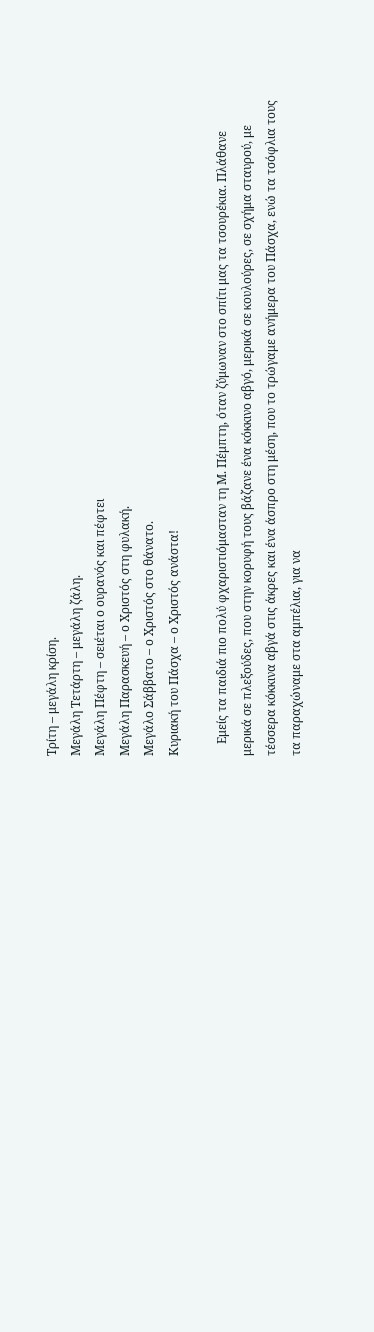Τρίτη – μεγάλη κρίση.
Μεγάλη Τετάρτη – μεγάλη ζάλη.
Μεγάλη Πέφτη – σειέται ο ουρανός και πέφτει
Μεγάλη Παρασκευή – ο Χριστός στη φυλακή.
Μεγάλο Σάββατο – ο Χριστός στο θάνατο.
Κυριακή του Πάσχα – ο Χριστός ανάστα!

    Εμείς τα παιδιά πιο πολύ φχαριστιόμασταν τη Μ. Πέμπτη, όταν ζύμωναν στο σπίτι μας τα τσουρέκια. Πλάθανε μερικά σε πλεξούδες, που στην κορυφή τους βάζανε ένα κόκκινο αβγό, μερικά σε κουλούρες, σε σχήμα σταυρού, με τέσσερα κόκκινα αβγά στις άκρες και ένα άσπρο στη μέση, που το τρώγαμε ανήμερα του Πάσχα, ενώ τα τσόφλια τους τα παραχώναμε στα αμπέλια, για να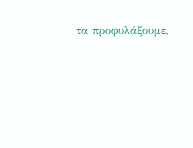τα προφυλάξουμε,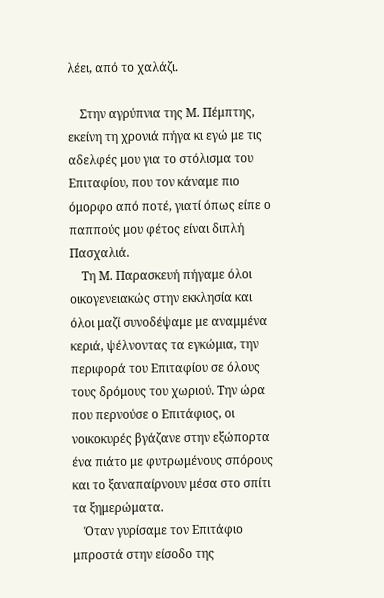λέει, από το χαλάζι.

    Στην αγρύπνια της Μ. Πέμπτης, εκείνη τη χρονιά πήγα κι εγώ με τις αδελφές μου για το στόλισμα του Επιταφίου, που τον κάναμε πιο όμορφο από ποτέ, γιατί όπως είπε ο παππούς μου φέτος είναι διπλή Πασχαλιά.
    Τη Μ. Παρασκευή πήγαμε όλοι οικογενειακώς στην εκκλησία και όλοι μαζί συνοδέψαμε με αναμμένα κεριά, ψέλνοντας τα εγκώμια, την περιφορά του Επιταφίου σε όλους τους δρόμους του χωριού. Την ώρα που περνούσε ο Επιτάφιος, οι νοικοκυρές βγάζανε στην εξώπορτα ένα πιάτο με φυτρωμένους σπόρους και το ξαναπαίρνουν μέσα στο σπίτι τα ξημερώματα.
    Όταν γυρίσαμε τον Επιτάφιο μπροστά στην είσοδο της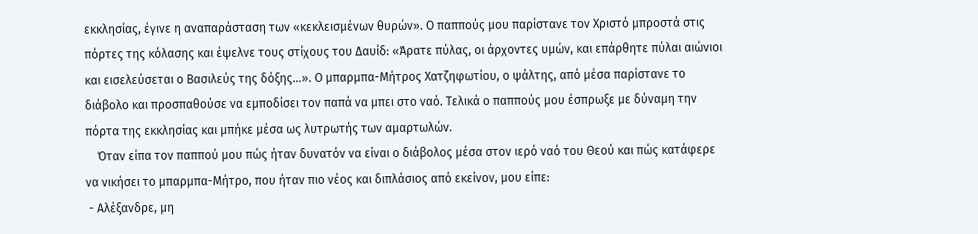εκκλησίας, έγινε η αναπαράσταση των «κεκλεισμένων θυρών». Ο παππούς μου παρίστανε τον Χριστό μπροστά στις πόρτες της κόλασης και έψελνε τους στίχους του Δαυίδ: «Άρατε πύλας, οι άρχοντες υμών, και επάρθητε πύλαι αιώνιοι και εισελεύσεται ο Βασιλεύς της δόξης…». Ο μπαρμπα-Μήτρος Χατζηφωτίου, ο ψάλτης, από μέσα παρίστανε το διάβολο και προσπαθούσε να εμποδίσει τον παπά να μπει στο ναό. Τελικά ο παππούς μου έσπρωξε με δύναμη την πόρτα της εκκλησίας και μπήκε μέσα ως λυτρωτής των αμαρτωλών.
    Όταν είπα τον παππού μου πώς ήταν δυνατόν να είναι ο διάβολος μέσα στον ιερό ναό του Θεού και πώς κατάφερε να νικήσει το μπαρμπα-Μήτρο, που ήταν πιο νέος και διπλάσιος από εκείνον, μου είπε:
 - Αλέξανδρε, μη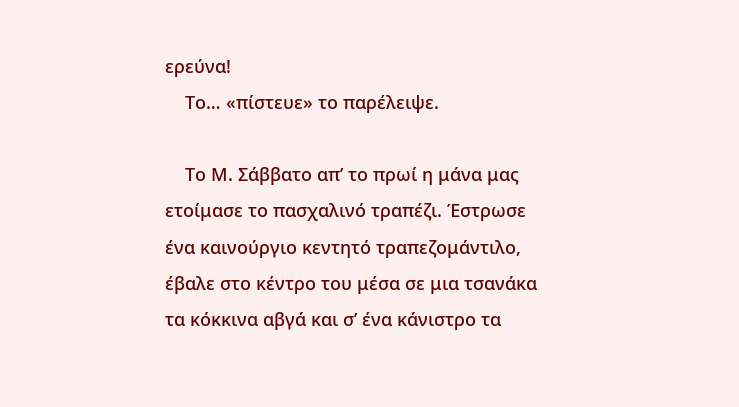ερεύνα!
    Το… «πίστευε» το παρέλειψε.

    Το Μ. Σάββατο απ’ το πρωί η μάνα μας ετοίμασε το πασχαλινό τραπέζι. Έστρωσε ένα καινούργιο κεντητό τραπεζομάντιλο, έβαλε στο κέντρο του μέσα σε μια τσανάκα τα κόκκινα αβγά και σ’ ένα κάνιστρο τα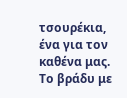τσουρέκια, ένα για τον καθένα μας. Το βράδυ με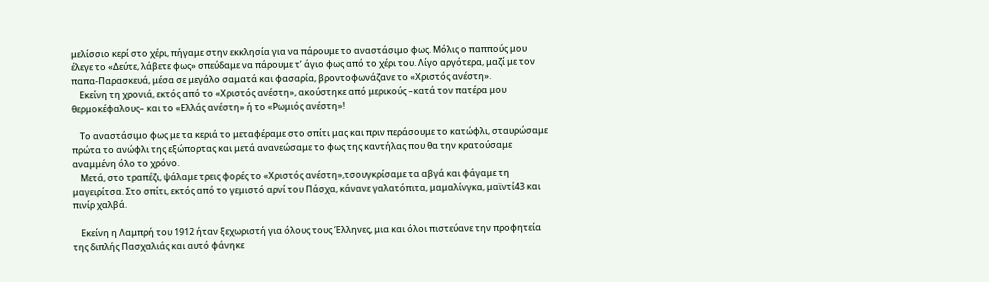μελίσσιο κερί στο χέρι, πήγαμε στην εκκλησία για να πάρουμε το αναστάσιμο φως. Μόλις ο παππούς μου έλεγε το «Δεύτε, λάβετε φως» σπεύδαμε να πάρουμε τ’ άγιο φως από το χέρι του. Λίγο αργότερα, μαζί με τον παπα-Παρασκευά, μέσα σε μεγάλο σαματά και φασαρία, βροντοφωνάζανε το «Χριστός ανέστη».
    Εκείνη τη χρονιά, εκτός από το «Χριστός ανέστη», ακούστηκε από μερικούς –κατά τον πατέρα μου θερμοκέφαλους– και το «Ελλάς ανέστη» ή το «Ρωμιός ανέστη»!

    Το αναστάσιμο φως με τα κεριά το μεταφέραμε στο σπίτι μας και πριν περάσουμε το κατώφλι, σταυρώσαμε πρώτα το ανώφλι της εξώπορτας και μετά ανανεώσαμε το φως της καντήλας που θα την κρατούσαμε αναμμένη όλο το χρόνο.
    Μετά, στο τραπέζι, ψάλαμε τρεις φορές το «Χριστός ανέστη»,τσουγκρίσαμε τα αβγά και φάγαμε τη μαγειρίτσα. Στο σπίτι, εκτός από το γεμιστό αρνί του Πάσχα, κάνανε γαλατόπιτα, μαμαλίνγκα, μαϊντί43 και πινίρ χαλβά.

    Εκείνη η Λαμπρή του 1912 ήταν ξεχωριστή για όλους τους Έλληνες, μια και όλοι πιστεύανε την προφητεία της διπλής Πασχαλιάς και αυτό φάνηκε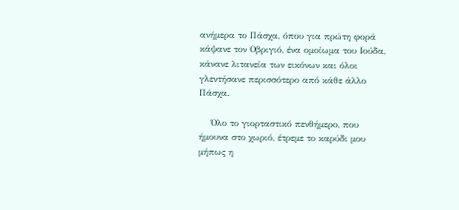ανήμερα το Πάσχα, όπου για πρώτη φορά κάψανε τον Οβριγιό, ένα ομοίωμα του Ιούδα, κάνανε λιτανεία των εικόνων και όλοι γλεντήσανε περισσότερο από κάθε άλλο Πάσχα.

    Όλο το γιορταστικό πενθήμερο, που ήμουνα στο χωριό, έτρεμε το καρύδι μου μήπως η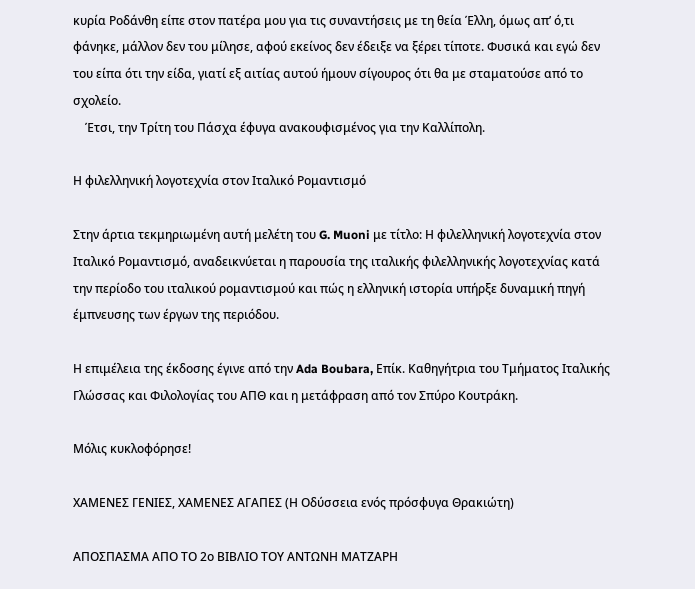κυρία Ροδάνθη είπε στον πατέρα μου για τις συναντήσεις με τη θεία Έλλη, όμως απ’ ό,τι φάνηκε, μάλλον δεν του μίλησε, αφού εκείνος δεν έδειξε να ξέρει τίποτε. Φυσικά και εγώ δεν του είπα ότι την είδα, γιατί εξ αιτίας αυτού ήμουν σίγουρος ότι θα με σταματούσε από το σχολείο.
    Έτσι, την Τρίτη του Πάσχα έφυγα ανακουφισμένος για την Καλλίπολη.

Η φιλελληνική λογοτεχνία στον Ιταλικό Ρομαντισμό

Στην άρτια τεκμηριωμένη αυτή μελέτη του G. Muoni με τίτλο: Η φιλελληνική λογοτεχνία στον Ιταλικό Ρομαντισμό, αναδεικνύεται η παρουσία της ιταλικής φιλελληνικής λογοτεχνίας κατά την περίοδο του ιταλικού ρομαντισμού και πώς η ελληνική ιστορία υπήρξε δυναμική πηγή έμπνευσης των έργων της περιόδου.

Η επιμέλεια της έκδοσης έγινε από την Ada Boubara, Επίκ. Καθηγήτρια του Τμήματος Ιταλικής Γλώσσας και Φιλολογίας του ΑΠΘ και η μετάφραση από τον Σπύρο Κουτράκη.

Μόλις κυκλοφόρησε!

ΧΑΜΕΝΕΣ ΓΕΝΙΕΣ, ΧΑΜΕΝΕΣ ΑΓΑΠΕΣ (Η Οδύσσεια ενός πρόσφυγα Θρακιώτη)

ΑΠΟΣΠΑΣΜΑ ΑΠΟ ΤΟ 2ο ΒΙΒΛΙΟ ΤΟΥ ΑΝΤΩΝΗ ΜΑΤΖΑΡΗ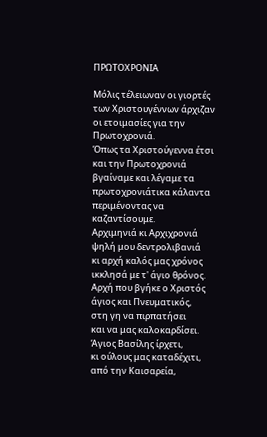ΠΡΩΤΟΧΡΟΝΙΑ

Μόλις τέλειωναν οι γιορτές των Χριστουγέννων άρχιζαν οι ετοιμασίες για την Πρωτοχρονιά.
Όπως τα Χριστούγεννα έτσι και την Πρωτοχρονιά βγαίναμε και λέγαμε τα πρωτοχρονιάτικα κάλαντα περιμένοντας να καζαντίσουμε.
Αρχιμηνιά κι Αρχιχρονιά
ψηλή μου δεντρολιβανιά
κι αρχή καλός μας χρόνος
ικκλησά με τ' άγιο θρόνος.
Αρχή που βγήκε ο Χριστός
άγιος και Πνευματικός,
στη γη να πιρπατήσει
και να μας καλοκαρδίσει.
Άγιος Βασίλης ίρχετι,
κι ούλους μας καταδέχιτι,
από την Καισαρεία,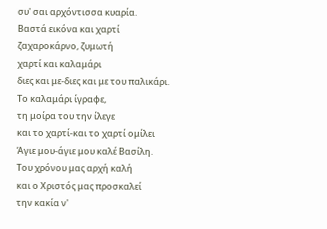συ' σαι αρχόντισσα κυαρία.
Βαστά εικόνα και χαρτί
ζαχαροκάρνο, ζυμωτή
χαρτί και καλαμάρι
διες και με-διες και με του παλικάρι.
Το καλαμάρι ίγραφε,
τη μοίρα του την ίλεγε
και το χαρτί-και το χαρτί ομίλει
Άγιε μου-άγιε μου καλέ Βασίλη.
Του χρόνου μας αρχή καλή
και ο Χριστός μας προσκαλεί
την κακία ν'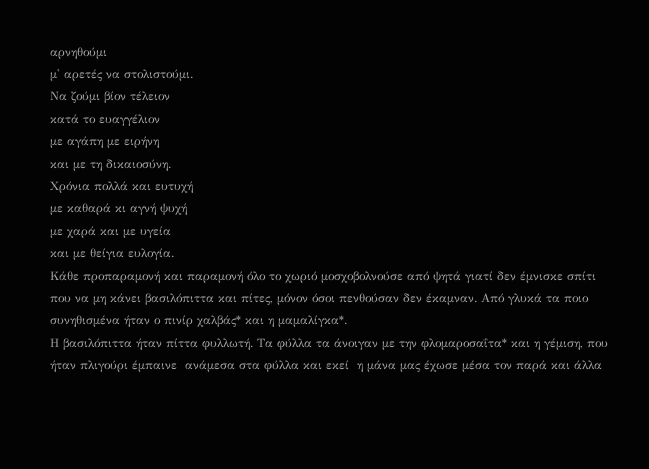αρνηθούμι
μ' αρετές να στολιστούμι.
Να ζούμι βίον τέλειον
κατά το ευαγγέλιον
με αγάπη με ειρήνη
και με τη δικαιοσύνη.
Χρόνια πολλά και ευτυχή
με καθαρά κι αγνή ψυχή
με χαρά και με υγεία
και με θείγια ευλογία.
Κάθε προπαραμονή και παραμονή όλο το χωριό μοσχοβολνούσε από ψητά γιατί δεν έμνισκε σπίτι που να μη κάνει βασιλόπιττα και πίτες, μόνον όσοι πενθούσαν δεν έκαμναν. Από γλυκά τα ποιο συνηθισμένα ήταν ο πινίρ χαλβάς* και η μαμαλίγκα*.
Η βασιλόπιττα ήταν πίττα φυλλωτή. Τα φύλλα τα άνοιγαν με την φλομαροσαΐτα* και η γέμιση, που ήταν πλιγούρι έμπαινε  ανάμεσα στα φύλλα και εκεί  η μάνα μας έχωσε μέσα τον παρά και άλλα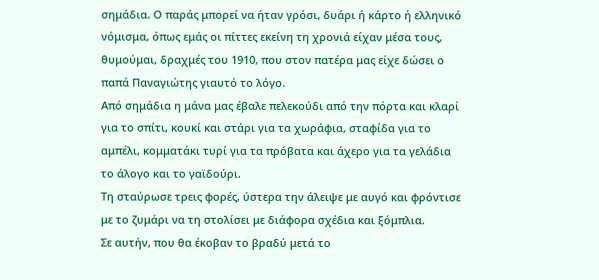σημάδια. Ο παράς μπορεί να ήταν γρόσι, δυάρι ή κάρτο ή ελληνικό νόμισμα, όπως εμάς οι πίττες εκείνη τη χρονιά είχαν μέσα τους, θυμούμαι, δραχμές του 1910, που στον πατέρα μας είχε δώσει ο παπά Παναγιώτης γιαυτό το λόγο.
Από σημάδια η μάνα μας έβαλε πελεκούδι από την πόρτα και κλαρί για το σπίτι, κουκί και στάρι για τα χωράφια, σταφίδα για το αμπέλι, κομματάκι τυρί για τα πρόβατα και άχερο για τα γελάδια το άλογο και το γαϊδούρι.
Τη σταύρωσε τρεις φορές, ύστερα την άλειψε με αυγό και φρόντισε με το ζυμάρι να τη στολίσει με διάφορα σχέδια και ξόμπλια.
Σε αυτήν, που θα έκοβαν το βραδύ μετά το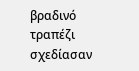βραδινό τραπέζι σχεδίασαν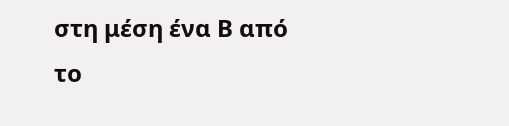στη μέση ένα Β από το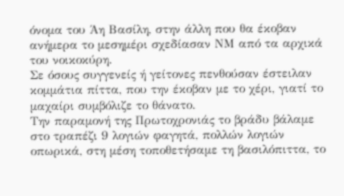όνομα του Άη Βασίλη, στην άλλη που θα έκοβαν ανήμερα το μεσημέρι σχεδίασαν ΝΜ από τα αρχικά του νοικοκύρη.
Σε όσους συγγενείς ή γείτονες πενθούσαν έστειλαν κομμάτια πίττα, που την έκοβαν με το χέρι, γιατί το μαχαίρι συμβόλιζε το θάνατο.
Την παραμονή της Πρωτοχρονιάς το βράδυ βάλαμε στο τραπέζι 9 λογιών φαγητά, πολλών λογιών οπωρικά, στη μέση τοποθετήσαμε τη βασιλόπιττα, το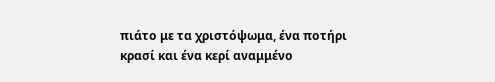πιάτο με τα χριστόψωμα, ένα ποτήρι κρασί και ένα κερί αναμμένο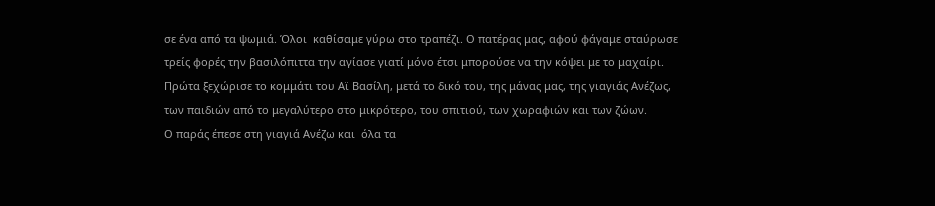σε ένα από τα ψωμιά. Όλοι  καθίσαμε γύρω στο τραπέζι. O πατέρας μας, αφού φάγαμε σταύρωσε τρείς φορές την βασιλόπιττα την αγίασε γιατί μόνο έτσι μπορούσε να την κόψει με το μαχαίρι. Πρώτα ξεχώρισε το κομμάτι του Αϊ Βασίλη, μετά το δικό του, της μάνας μας, της γιαγιάς Ανέζως, των παιδιών από το μεγαλύτερο στο μικρότερο, του σπιτιού, των χωραφιών και των ζώων.
Ο παράς έπεσε στη γιαγιά Ανέζω και  όλα τα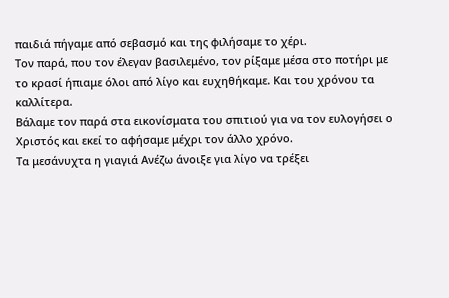παιδιά πήγαμε από σεβασμό και της φιλήσαμε το χέρι.
Τον παρά, που τον έλεγαν βασιλεμένο, τον ρίξαμε μέσα στο ποτήρι με το κρασί ήπιαμε όλοι από λίγο και ευχηθήκαμε. Και του χρόνου τα καλλίτερα.
Βάλαμε τον παρά στα εικονίσματα του σπιτιού για να τον ευλογήσει ο Χριστός και εκεί το αφήσαμε μέχρι τον άλλο χρόνο.
Τα μεσάνυχτα η γιαγιά Ανέζω άνοιξε για λίγο να τρέξει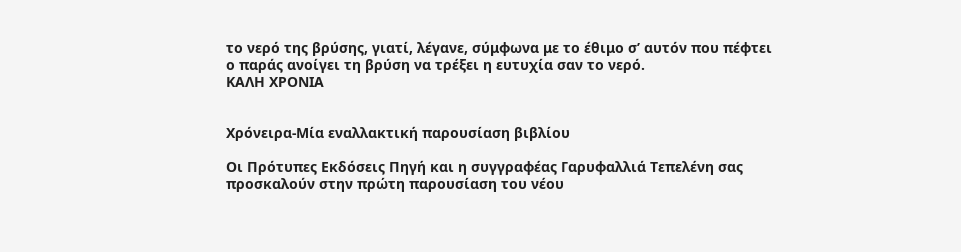το νερό της βρύσης, γιατί, λέγανε, σύμφωνα με το έθιμο σ’ αυτόν που πέφτει ο παράς ανοίγει τη βρύση να τρέξει η ευτυχία σαν το νερό.
ΚΑΛΗ ΧΡΟΝΙΑ


Χρόνειρα-Μία εναλλακτική παρουσίαση βιβλίου

Οι Πρότυπες Εκδόσεις Πηγή και η συγγραφέας Γαρυφαλλιά Τεπελένη σας προσκαλούν στην πρώτη παρουσίαση του νέου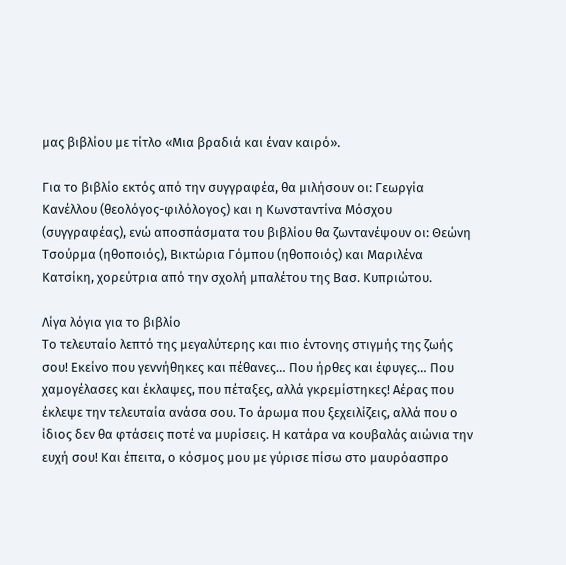μας βιβλίου με τίτλο «Μια βραδιά και έναν καιρό».

Για το βιβλίο εκτός από την συγγραφέα, θα μιλήσουν οι: Γεωργία Κανέλλου (θεολόγος-φιλόλογος) και η Κωνσταντίνα Μόσχου (συγγραφέας), ενώ αποσπάσματα του βιβλίου θα ζωντανέψουν οι: Θεώνη Τσούρμα (ηθοποιός), Βικτώρια Γόμπου (ηθοποιός) και Μαριλένα Κατσίκη, χορεύτρια από την σχολή μπαλέτου της Βασ. Κυπριώτου.

Λίγα λόγια για το βιβλίο
Το τελευταίο λεπτό της μεγαλύτερης και πιο έντονης στιγμής της ζωής σου! Εκείνο που γεννήθηκες και πέθανες… Που ήρθες και έφυγες… Που χαμογέλασες και έκλαψες, που πέταξες, αλλά γκρεμίστηκες! Αέρας που έκλεψε την τελευταία ανάσα σου. Το άρωμα που ξεχειλίζεις, αλλά που ο ίδιος δεν θα φτάσεις ποτέ να μυρίσεις. Η κατάρα να κουβαλάς αιώνια την ευχή σου! Και έπειτα, ο κόσμος μου με γύρισε πίσω στο μαυρόασπρο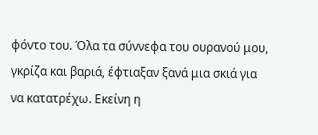φόντο του. Όλα τα σύννεφα του ουρανού μου, γκρίζα και βαριά, έφτιαξαν ξανά μια σκιά για να κατατρέχω. Εκείνη η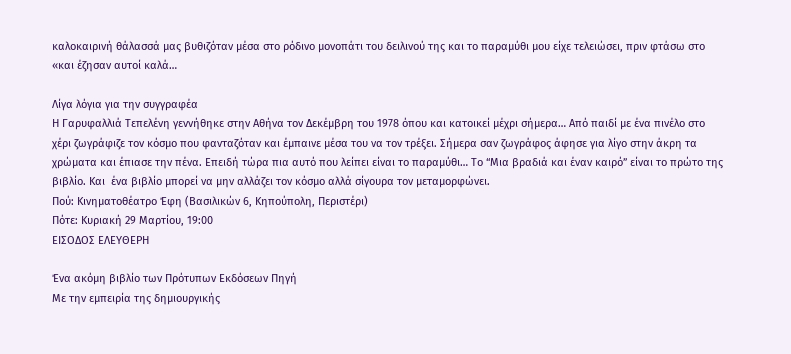καλοκαιρινή θάλασσά μας βυθιζόταν μέσα στο ρόδινο μονοπάτι του δειλινού της και το παραμύθι μου είχε τελειώσει, πριν φτάσω στο «και έζησαν αυτοί καλά…

Λίγα λόγια για την συγγραφέα
Η Γαρυφαλλιά Τεπελένη γεννήθηκε στην Αθήνα τον Δεκέμβρη του 1978 όπου και κατοικεί μέχρι σήμερα… Από παιδί με ένα πινέλο στο χέρι ζωγράφιζε τον κόσμο που φανταζόταν και έμπαινε μέσα του να τον τρέξει. Σήμερα σαν ζωγράφος άφησε για λίγο στην άκρη τα χρώματα και έπιασε την πένα. Επειδή τώρα πια αυτό που λείπει είναι το παραμύθι… Το “Μια βραδιά και έναν καιρό” είναι το πρώτο της βιβλίο. Και  ένα βιβλίο μπορεί να μην αλλάζει τον κόσμο αλλά σίγουρα τον μεταμορφώνει.
Πού: Κινηματοθέατρο Έφη (Βασιλικών 6, Κηπούπολη, Περιστέρι)
Πότε: Κυριακή 29 Μαρτίου, 19:00
ΕΙΣΟΔΟΣ ΕΛΕΥΘΕΡΗ

Ένα ακόμη βιβλίο των Πρότυπων Εκδόσεων Πηγή
Με την εμπειρία της δημιουργικής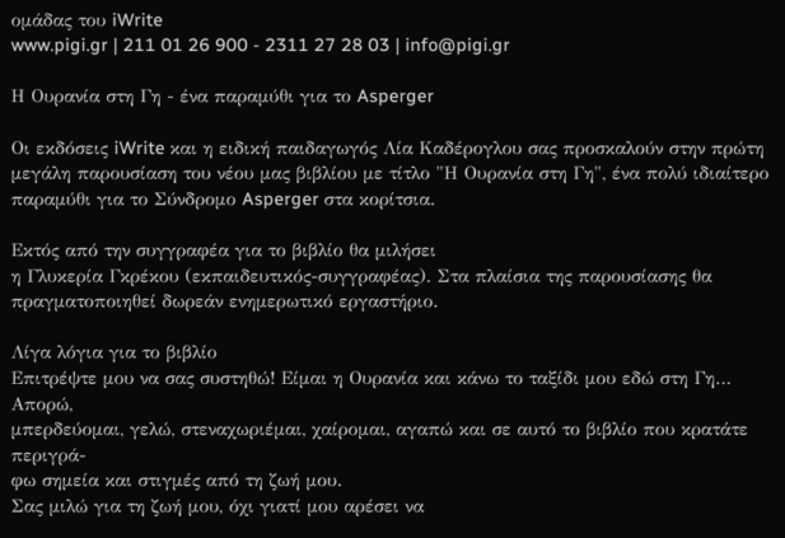ομάδας του iWrite
www.pigi.gr | 211 01 26 900 - 2311 27 28 03 | info@pigi.gr

Η Ουρανία στη Γη - ένα παραμύθι για το Asperger

Οι εκδόσεις iWrite και η ειδική παιδαγωγός Λία Καδέρογλου σας προσκαλούν στην πρώτη μεγάλη παρουσίαση του νέου μας βιβλίου με τίτλο "Η Ουρανία στη Γη", ένα πολύ ιδιαίτερο παραμύθι για το Σύνδρομο Asperger στα κορίτσια.

Εκτός από την συγγραφέα για το βιβλίο θα μιλήσει
η Γλυκερία Γκρέκου (εκπαιδευτικός-συγγραφέας). Στα πλαίσια της παρουσίασης θα πραγματοποιηθεί δωρεάν ενημερωτικό εργαστήριο.

Λίγα λόγια για το βιβλίο
Επιτρέψτε μου να σας συστηθώ! Είμαι η Ουρανία και κάνω το ταξίδι μου εδώ στη Γη… Απορώ,
μπερδεύομαι, γελώ, στεναχωριέμαι, χαίρομαι, αγαπώ και σε αυτό το βιβλίο που κρατάτε περιγρά-
φω σημεία και στιγμές από τη ζωή μου.
Σας μιλώ για τη ζωή μου, όχι γιατί μου αρέσει να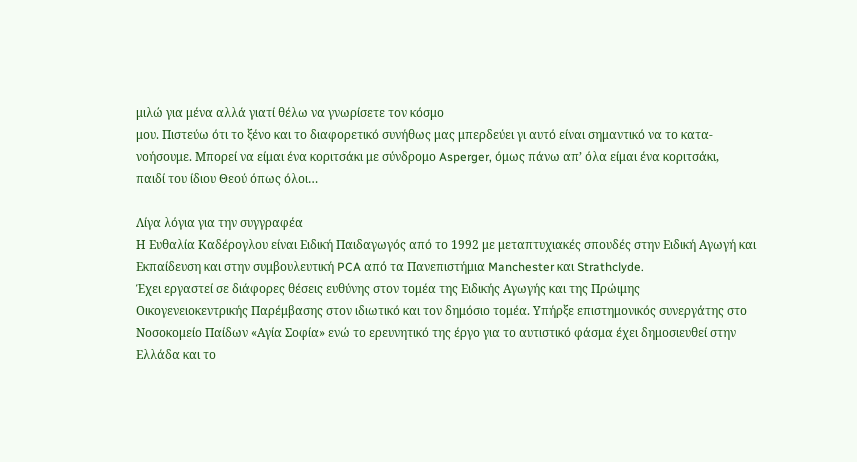μιλώ για μένα αλλά γιατί θέλω να γνωρίσετε τον κόσμο
μου. Πιστεύω ότι το ξένο και το διαφορετικό συνήθως μας μπερδεύει γι αυτό είναι σημαντικό να το κατα-
νοήσουμε. Μπορεί να είμαι ένα κοριτσάκι με σύνδρομο Asperger, όμως πάνω απ’ όλα είμαι ένα κοριτσάκι,
παιδί του ίδιου Θεού όπως όλοι…

Λίγα λόγια για την συγγραφέα
Η Ευθαλία Καδέρογλου είναι Ειδική Παιδαγωγός από το 1992 με μεταπτυχιακές σπουδές στην Ειδική Αγωγή και Εκπαίδευση και στην συμβουλευτική PCA από τα Πανεπιστήμια Manchester και Strathclyde.
Έχει εργαστεί σε διάφορες θέσεις ευθύνης στον τομέα της Ειδικής Αγωγής και της Πρώιμης
Οικογενειοκεντρικής Παρέμβασης στον ιδιωτικό και τον δημόσιο τομέα. Υπήρξε επιστημονικός συνεργάτης στο Νοσοκομείο Παίδων «Αγία Σοφία» ενώ το ερευνητικό της έργο για το αυτιστικό φάσμα έχει δημοσιευθεί στην Ελλάδα και το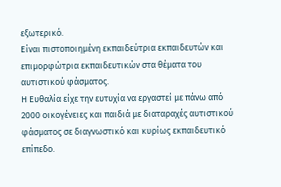εξωτερικό.
Είναι πιστοποιημένη εκπαιδεύτρια εκπαιδευτών και επιμορφώτρια εκπαιδευτικών στα θέματα του αυτιστικού φάσματος.
Η Ευθαλία είχε την ευτυχία να εργαστεί με πάνω από 2000 οικογένειες και παιδιά με διαταραχές αυτιστικού φάσματος σε διαγνωστικό και κυρίως εκπαιδευτικό επίπεδο.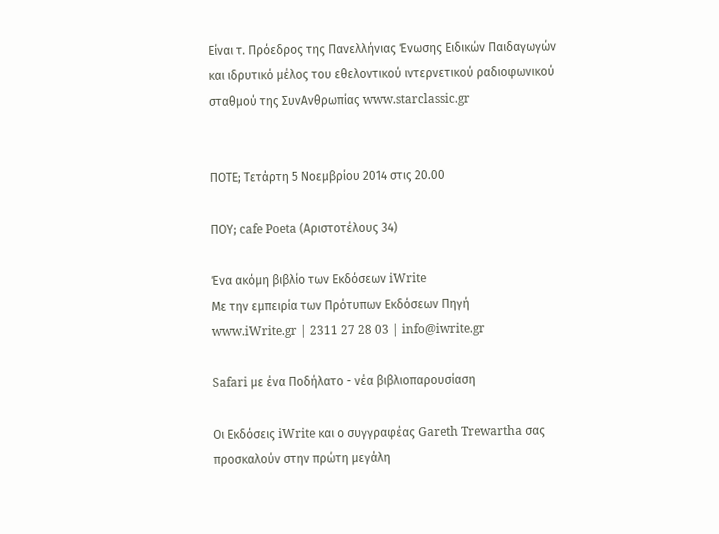Είναι τ. Πρόεδρος της Πανελλήνιας Ένωσης Ειδικών Παιδαγωγών και ιδρυτικό μέλος του εθελοντικού ιντερνετικού ραδιοφωνικού σταθμού της ΣυνAνθρωπίας www.starclassic.gr


ΠΟΤΕ; Τετάρτη 5 Νοεμβρίου 2014 στις 20.00

ΠΟΥ; cafe Poeta (Αριστοτέλους 34)

Ένα ακόμη βιβλίο των Εκδόσεων iWrite
Με την εμπειρία των Πρότυπων Εκδόσεων Πηγή
www.iWrite.gr | 2311 27 28 03 | info@iwrite.gr

Safari με ένα Ποδήλατο - νέα βιβλιοπαρουσίαση

Οι Εκδόσεις iWrite και ο συγγραφέας Gareth Trewartha σας προσκαλούν στην πρώτη μεγάλη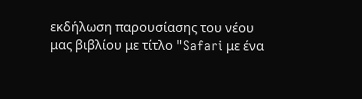εκδήλωση παρουσίασης του νέου μας βιβλίου με τίτλο "Safari με ένα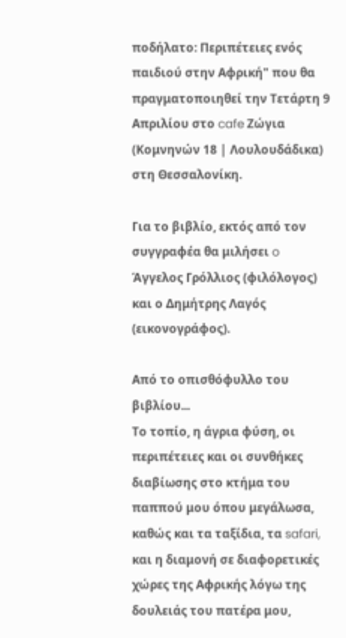ποδήλατο: Περιπέτειες ενός παιδιού στην Αφρική" που θα πραγματοποιηθεί την Τετάρτη 9 Απριλίου στο cafe Ζώγια (Κομνηνών 18 | Λουλουδάδικα) στη Θεσσαλονίκη.

Για το βιβλίο, εκτός από τον συγγραφέα θα μιλήσει o Άγγελος Γρόλλιος (φιλόλογος) και ο Δημήτρης Λαγός (εικονογράφος).

Από το οπισθόφυλλο του βιβλίου...
Το τοπίο, η άγρια φύση, οι περιπέτειες και οι συνθήκες διαβίωσης στο κτήμα του παππού μου όπου μεγάλωσα, καθώς και τα ταξίδια, τα safari, και η διαμονή σε διαφορετικές χώρες της Αφρικής λόγω της δουλειάς του πατέρα μου,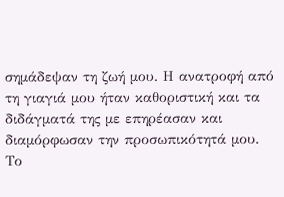σημάδεψαν τη ζωή μου. Η ανατροφή από τη γιαγιά μου ήταν καθοριστική και τα διδάγματά της με επηρέασαν και διαμόρφωσαν την προσωπικότητά μου.
Το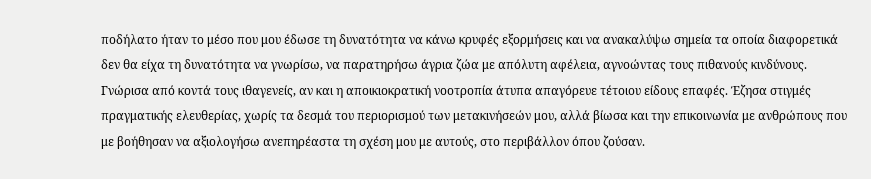ποδήλατο ήταν το μέσο που μου έδωσε τη δυνατότητα να κάνω κρυφές εξορμήσεις και να ανακαλύψω σημεία τα οποία διαφορετικά δεν θα είχα τη δυνατότητα να γνωρίσω, να παρατηρήσω άγρια ζώα με απόλυτη αφέλεια, αγνοώντας τους πιθανούς κινδύνους. Γνώρισα από κοντά τους ιθαγενείς, αν και η αποικιοκρατική νοοτροπία άτυπα απαγόρευε τέτοιου είδους επαφές. Έζησα στιγμές πραγματικής ελευθερίας, χωρίς τα δεσμά του περιορισμού των μετακινήσεών μου, αλλά βίωσα και την επικοινωνία με ανθρώπους που με βοήθησαν να αξιολογήσω ανεπηρέαστα τη σχέση μου με αυτούς, στο περιβάλλον όπου ζούσαν.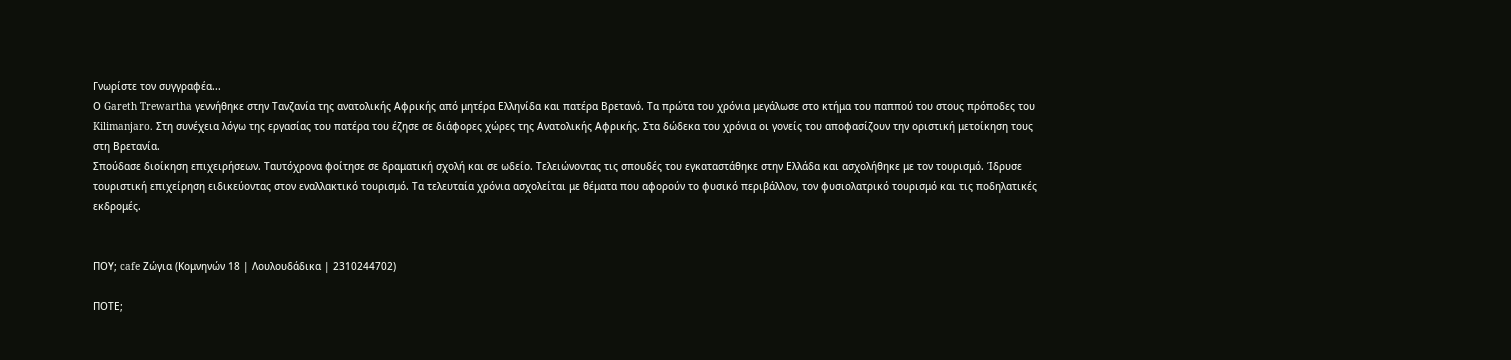Γνωρίστε τον συγγραφέα...
Ο Gareth Trewartha γεννήθηκε στην Τανζανία της ανατολικής Αφρικής από μητέρα Ελληνίδα και πατέρα Βρετανό. Τα πρώτα του χρόνια μεγάλωσε στο κτήμα του παππού του στους πρόποδες του Kilimanjaro. Στη συνέχεια λόγω της εργασίας του πατέρα του έζησε σε διάφορες χώρες της Ανατολικής Αφρικής. Στα δώδεκα του χρόνια οι γονείς του αποφασίζουν την οριστική μετοίκηση τους στη Βρετανία.
Σπούδασε διοίκηση επιχειρήσεων. Ταυτόχρονα φοίτησε σε δραματική σχολή και σε ωδείο. Τελειώνοντας τις σπουδές του εγκαταστάθηκε στην Ελλάδα και ασχολήθηκε με τον τουρισμό. Ίδρυσε τουριστική επιχείρηση ειδικεύοντας στον εναλλακτικό τουρισμό. Τα τελευταία χρόνια ασχολείται με θέματα που αφορούν το φυσικό περιβάλλον, τον φυσιολατρικό τουρισμό και τις ποδηλατικές εκδρομές.


ΠΟΥ; cafe Ζώγια (Κομνηνών 18 | Λουλουδάδικα | 2310244702)

ΠΟΤΕ;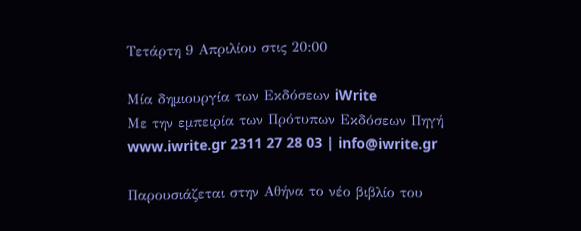Τετάρτη 9 Απριλίου στις 20:00

Μία δημιουργία των Εκδόσεων iWrite
Με την εμπειρία των Πρότυπων Εκδόσεων Πηγή
www.iwrite.gr 2311 27 28 03 | info@iwrite.gr

Παρουσιάζεται στην Αθήνα το νέο βιβλίο του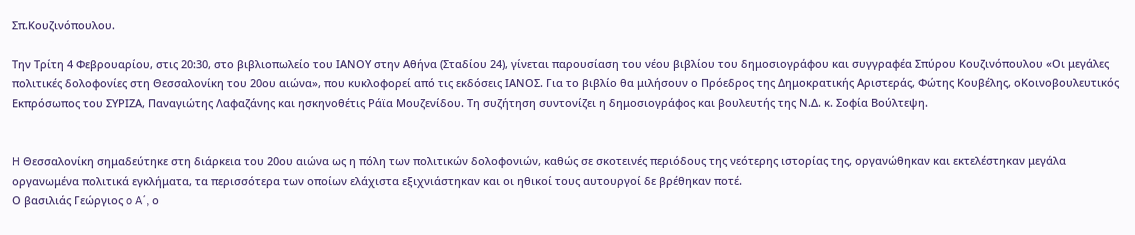Σπ.Κουζινόπουλου.

Την Τρίτη 4 Φεβρουαρίου, στις 20:30, στο βιβλιοπωλείο του ΙΑΝΟΥ στην Αθήνα (Σταδίου 24), γίνεται παρουσίαση του νέου βιβλίου του δημοσιογράφου και συγγραφέα Σπύρου Κουζινόπουλου «Οι μεγάλες πολιτικές δολοφονίες στη Θεσσαλονίκη του 20ου αιώνα», που κυκλοφορεί από τις εκδόσεις ΙΑΝΟΣ. Για το βιβλίο θα μιλήσουν ο Πρόεδρος της Δημοκρατικής Αριστεράς, Φώτης Κουβέλης, οΚοινοβουλευτικός Εκπρόσωπος του ΣΥΡΙΖΑ, Παναγιώτης Λαφαζάνης και ησκηνοθέτις Ράϊα Μουζενίδου. Τη συζήτηση συντονίζει η δημοσιογράφος και βουλευτής της Ν.Δ. κ. Σοφία Βούλτεψη.


H Θεσσαλονίκη σημαδεύτηκε στη διάρκεια του 20ου αιώνα ως η πόλη των πολιτικών δολοφονιών, καθώς σε σκοτεινές περιόδους της νεότερης ιστορίας της, οργανώθηκαν και εκτελέστηκαν μεγάλα οργανωμένα πολιτικά εγκλήματα, τα περισσότερα των οποίων ελάχιστα εξιχνιάστηκαν και οι ηθικοί τους αυτουργοί δε βρέθηκαν ποτέ.
Ο βασιλιάς Γεώργιος o A΄, ο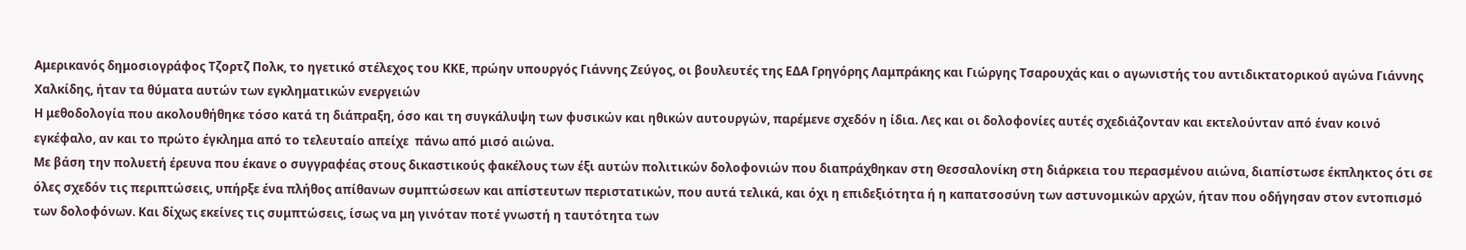Αμερικανός δημοσιογράφος Τζορτζ Πολκ, το ηγετικό στέλεχος του ΚΚΕ, πρώην υπουργός Γιάννης Ζεύγος, οι βουλευτές της ΕΔΑ Γρηγόρης Λαμπράκης και Γιώργης Τσαρουχάς και ο αγωνιστής του αντιδικτατορικού αγώνα Γιάννης Χαλκίδης, ήταν τα θύματα αυτών των εγκληματικών ενεργειών
Η μεθοδολογία που ακολουθήθηκε τόσο κατά τη διάπραξη, όσο και τη συγκάλυψη των φυσικών και ηθικών αυτουργών, παρέμενε σχεδόν η ίδια. Λες και οι δολοφονίες αυτές σχεδιάζονταν και εκτελούνταν από έναν κοινό εγκέφαλο, αν και το πρώτο έγκλημα από το τελευταίο απείχε  πάνω από μισό αιώνα.
Με βάση την πολυετή έρευνα που έκανε ο συγγραφέας στους δικαστικούς φακέλους των έξι αυτών πολιτικών δολοφονιών που διαπράχθηκαν στη Θεσσαλονίκη στη διάρκεια του περασμένου αιώνα, διαπίστωσε έκπληκτος ότι σε όλες σχεδόν τις περιπτώσεις, υπήρξε ένα πλήθος απίθανων συμπτώσεων και απίστευτων περιστατικών, που αυτά τελικά, και όχι η επιδεξιότητα ή η καπατσοσύνη των αστυνομικών αρχών, ήταν που οδήγησαν στον εντοπισμό των δολοφόνων. Και δίχως εκείνες τις συμπτώσεις, ίσως να μη γινόταν ποτέ γνωστή η ταυτότητα των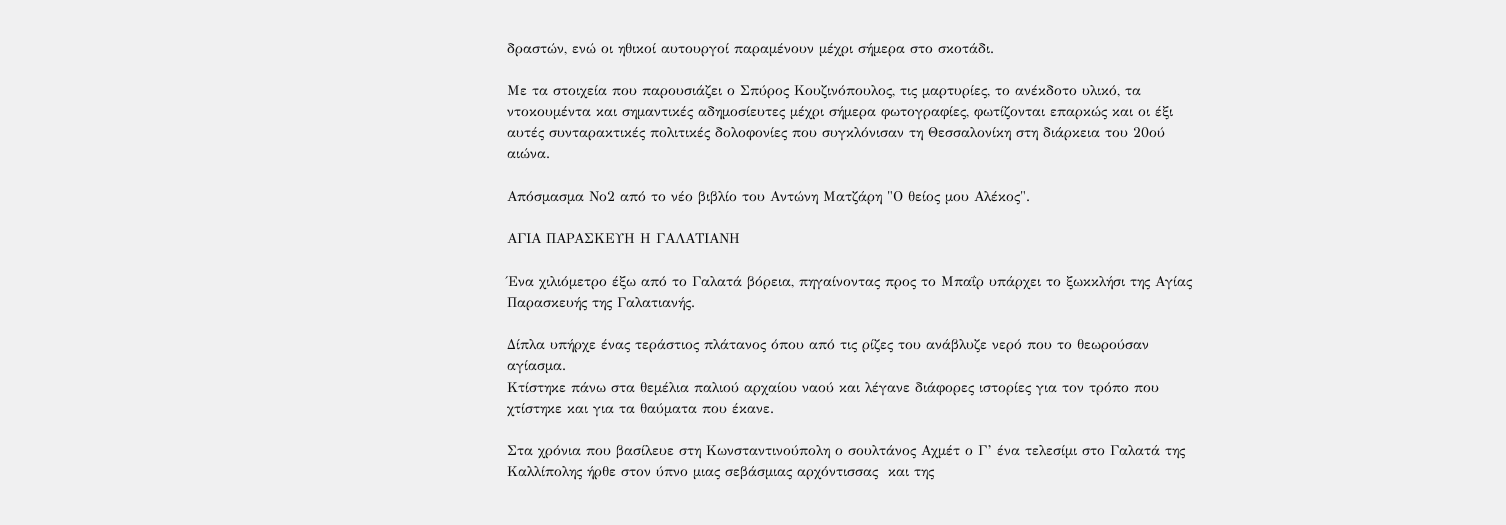δραστών, ενώ οι ηθικοί αυτουργοί παραμένουν μέχρι σήμερα στο σκοτάδι.

Με τα στοιχεία που παρουσιάζει ο Σπύρος Κουζινόπουλος, τις μαρτυρίες, το ανέκδοτο υλικό, τα ντοκουμέντα και σημαντικές αδημοσίευτες μέχρι σήμερα φωτογραφίες, φωτίζονται επαρκώς και οι έξι αυτές συνταρακτικές πολιτικές δολοφονίες που συγκλόνισαν τη Θεσσαλονίκη στη διάρκεια του 20ού αιώνα.

Απόσμασμα Νο2 από το νέο βιβλίο του Αντώνη Ματζάρη "Ο θείος μου Αλέκος".

ΑΓΙΑ ΠΑΡΑΣΚΕΥΗ Η ΓΑΛΑΤΙΑΝΗ

Ένα χιλιόμετρο έξω από το Γαλατά βόρεια, πηγαίνοντας προς το Μπαΐρ υπάρχει το ξωκκλήσι της Αγίας Παρασκευής της Γαλατιανής.

Δίπλα υπήρχε ένας τεράστιος πλάτανος όπου από τις ρίζες του ανάβλυζε νερό που το θεωρούσαν αγίασμα.
Κτίστηκε πάνω στα θεμέλια παλιού αρχαίου ναού και λέγανε διάφορες ιστορίες για τον τρόπο που χτίστηκε και για τα θαύματα που έκανε.

Στα χρόνια που βασίλευε στη Κωνσταντινούπολη ο σουλτάνος Αχμέτ ο Γ’ ένα τελεσίμι στο Γαλατά της Καλλίπολης ήρθε στον ύπνο μιας σεβάσμιας αρχόντισσας  και της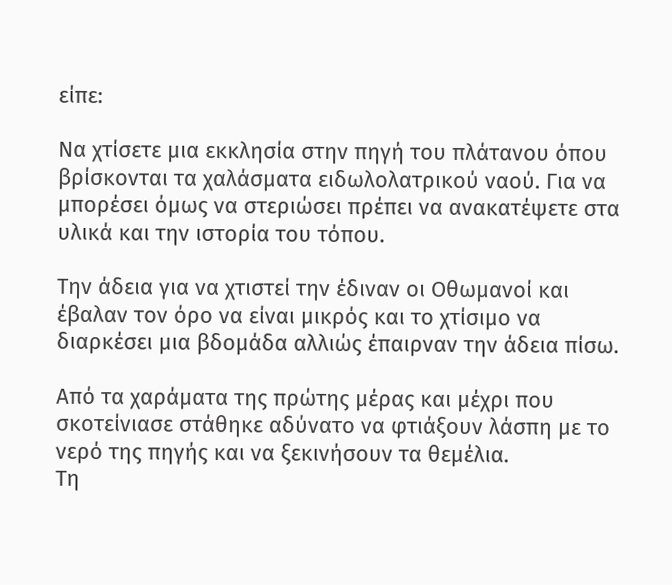είπε:

Να χτίσετε μια εκκλησία στην πηγή του πλάτανου όπου βρίσκονται τα χαλάσματα ειδωλολατρικού ναού. Για να μπορέσει όμως να στεριώσει πρέπει να ανακατέψετε στα υλικά και την ιστορία του τόπου.

Την άδεια για να χτιστεί την έδιναν οι Οθωμανοί και έβαλαν τον όρο να είναι μικρός και το χτίσιμο να διαρκέσει μια βδομάδα αλλιώς έπαιρναν την άδεια πίσω.

Από τα χαράματα της πρώτης μέρας και μέχρι που σκοτείνιασε στάθηκε αδύνατο να φτιάξουν λάσπη με το νερό της πηγής και να ξεκινήσουν τα θεμέλια.
Τη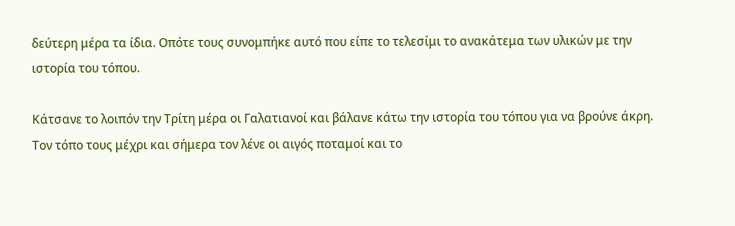δεύτερη μέρα τα ίδια. Οπότε τους συνομπήκε αυτό που είπε το τελεσίμι το ανακάτεμα των υλικών με την ιστορία του τόπου.

Κάτσανε το λοιπόν την Τρίτη μέρα οι Γαλατιανοί και βάλανε κάτω την ιστορία του τόπου για να βρούνε άκρη. Τον τόπο τους μέχρι και σήμερα τον λένε οι αιγός ποταμοί και το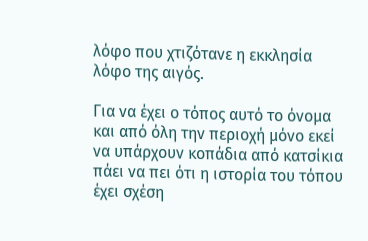λόφο που χτιζότανε η εκκλησία λόφο της αιγός.

Για να έχει ο τόπος αυτό το όνομα και από όλη την περιοχή μόνο εκεί να υπάρχουν κοπάδια από κατσίκια πάει να πει ότι η ιστορία του τόπου έχει σχέση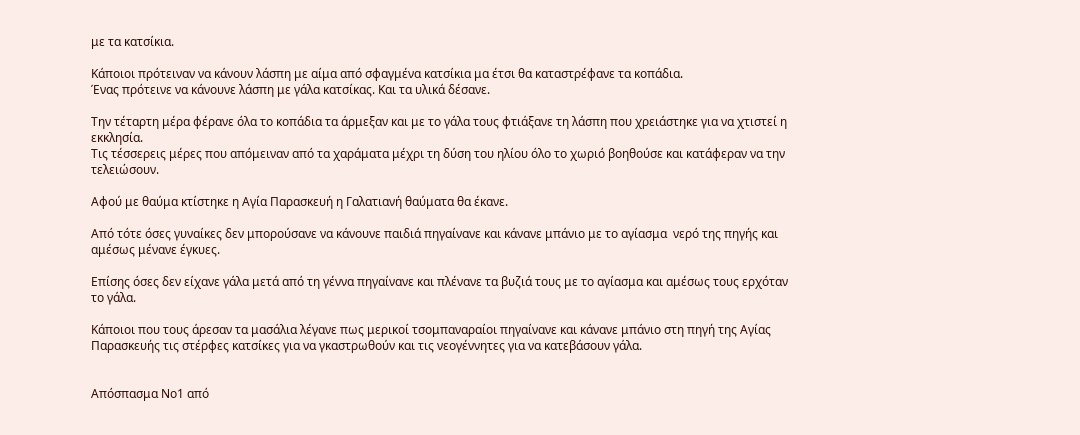με τα κατσίκια.

Κάποιοι πρότειναν να κάνουν λάσπη με αίμα από σφαγμένα κατσίκια μα έτσι θα καταστρέφανε τα κοπάδια.
Ένας πρότεινε να κάνουνε λάσπη με γάλα κατσίκας. Και τα υλικά δέσανε.

Την τέταρτη μέρα φέρανε όλα το κοπάδια τα άρμεξαν και με το γάλα τους φτιάξανε τη λάσπη που χρειάστηκε για να χτιστεί η εκκλησία.
Τις τέσσερεις μέρες που απόμειναν από τα χαράματα μέχρι τη δύση του ηλίου όλο το χωριό βοηθούσε και κατάφεραν να την τελειώσουν.

Αφού με θαύμα κτίστηκε η Αγία Παρασκευή η Γαλατιανή θαύματα θα έκανε.

Από τότε όσες γυναίκες δεν μπορούσανε να κάνουνε παιδιά πηγαίνανε και κάνανε μπάνιο με το αγίασμα  νερό της πηγής και αμέσως μένανε έγκυες.

Επίσης όσες δεν είχανε γάλα μετά από τη γέννα πηγαίνανε και πλένανε τα βυζιά τους με το αγίασμα και αμέσως τους ερχόταν το γάλα.

Κάποιοι που τους άρεσαν τα μασάλια λέγανε πως μερικοί τσομπαναραίοι πηγαίνανε και κάνανε μπάνιο στη πηγή της Αγίας Παρασκευής τις στέρφες κατσίκες για να γκαστρωθούν και τις νεογέννητες για να κατεβάσουν γάλα.


Απόσπασμα Νο1 από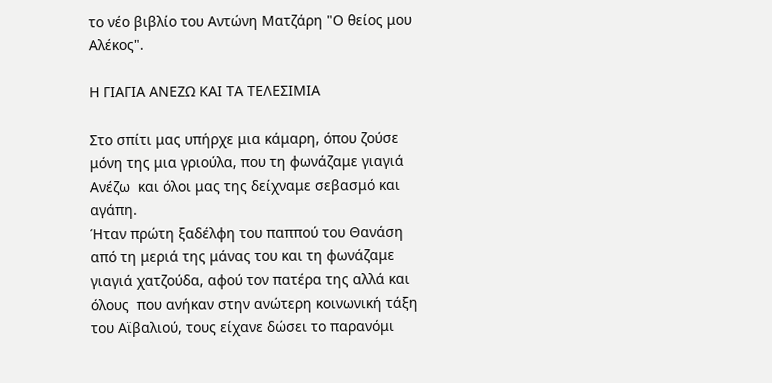το νέο βιβλίο του Αντώνη Ματζάρη "Ο θείος μου Αλέκος".

Η ΓΙΑΓΙΑ ΑΝΕΖΩ ΚΑΙ ΤΑ ΤΕΛΕΣΙΜΙΑ

Στο σπίτι μας υπήρχε μια κάμαρη, όπου ζούσε μόνη της μια γριούλα, που τη φωνάζαμε γιαγιά Ανέζω  και όλοι μας της δείχναμε σεβασμό και αγάπη.
Ήταν πρώτη ξαδέλφη του παππού του Θανάση από τη μεριά της μάνας του και τη φωνάζαμε γιαγιά χατζούδα, αφού τον πατέρα της αλλά και όλους  που ανήκαν στην ανώτερη κοινωνική τάξη του Αϊβαλιού, τους είχανε δώσει το παρανόμι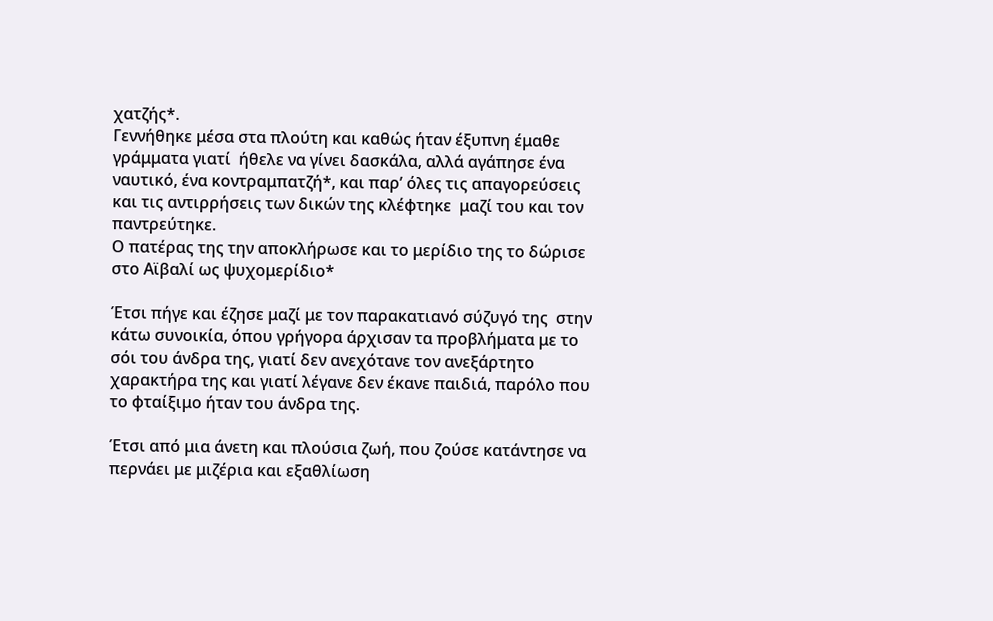χατζής*.
Γεννήθηκε μέσα στα πλούτη και καθώς ήταν έξυπνη έμαθε γράμματα γιατί  ήθελε να γίνει δασκάλα, αλλά αγάπησε ένα ναυτικό, ένα κοντραμπατζή*, και παρ’ όλες τις απαγορεύσεις και τις αντιρρήσεις των δικών της κλέφτηκε  μαζί του και τον παντρεύτηκε.
Ο πατέρας της την αποκλήρωσε και το μερίδιο της το δώρισε στο Αϊβαλί ως ψυχομερίδιο*

Έτσι πήγε και έζησε μαζί με τον παρακατιανό σύζυγό της  στην κάτω συνοικία, όπου γρήγορα άρχισαν τα προβλήματα με το σόι του άνδρα της, γιατί δεν ανεχότανε τον ανεξάρτητο χαρακτήρα της και γιατί λέγανε δεν έκανε παιδιά, παρόλο που το φταίξιμο ήταν του άνδρα της.

Έτσι από μια άνετη και πλούσια ζωή, που ζούσε κατάντησε να περνάει με μιζέρια και εξαθλίωση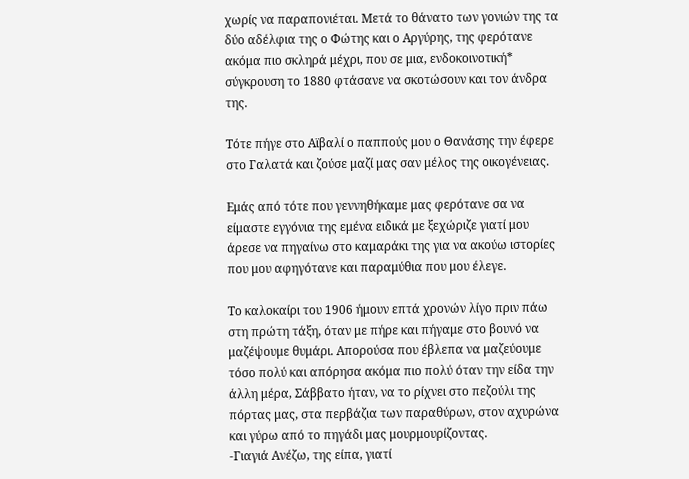χωρίς να παραπονιέται. Μετά το θάνατο των γονιών της τα δύο αδέλφια της ο Φώτης και ο Αργύρης, της φερότανε ακόμα πιο σκληρά μέχρι, που σε μια, ενδοκοινοτική* σύγκρουση το 1880 φτάσανε να σκοτώσουν και τον άνδρα της.

Τότε πήγε στο Αϊβαλί ο παππούς μου ο Θανάσης την έφερε στο Γαλατά και ζούσε μαζί μας σαν μέλος της οικογένειας.

Εμάς από τότε που γεννηθήκαμε μας φερότανε σα να είμαστε εγγόνια της εμένα ειδικά με ξεχώριζε γιατί μου άρεσε να πηγαίνω στο καμαράκι της για να ακούω ιστορίες που μου αφηγότανε και παραμύθια που μου έλεγε.

Το καλοκαίρι του 1906 ήμουν επτά χρονών λίγο πριν πάω στη πρώτη τάξη, όταν με πήρε και πήγαμε στο βουνό να μαζέψουμε θυμάρι. Απορούσα που έβλεπα να μαζεύουμε τόσο πολύ και απόρησα ακόμα πιο πολύ όταν την είδα την άλλη μέρα, Σάββατο ήταν, να το ρίχνει στο πεζούλι της πόρτας μας, στα περβάζια των παραθύρων, στον αχυρώνα και γύρω από το πηγάδι μας μουρμουρίζοντας.
-Γιαγιά Ανέζω, της είπα, γιατί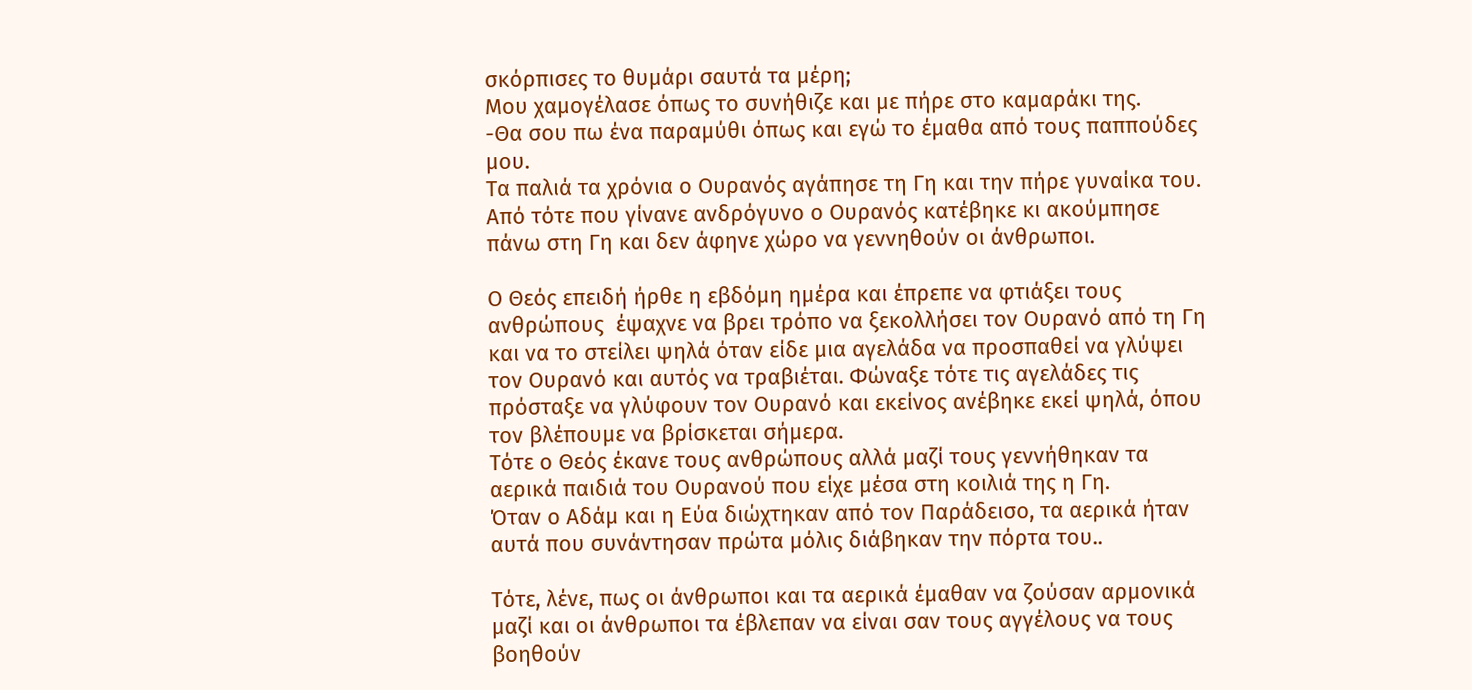σκόρπισες το θυμάρι σαυτά τα μέρη;
Μου χαμογέλασε όπως το συνήθιζε και με πήρε στο καμαράκι της.
-Θα σου πω ένα παραμύθι όπως και εγώ το έμαθα από τους παππούδες μου.
Τα παλιά τα χρόνια ο Ουρανός αγάπησε τη Γη και την πήρε γυναίκα του. Από τότε που γίνανε ανδρόγυνο ο Ουρανός κατέβηκε κι ακούμπησε πάνω στη Γη και δεν άφηνε χώρο να γεννηθούν οι άνθρωποι.

Ο Θεός επειδή ήρθε η εβδόμη ημέρα και έπρεπε να φτιάξει τους ανθρώπους  έψαχνε να βρει τρόπο να ξεκολλήσει τον Ουρανό από τη Γη και να το στείλει ψηλά όταν είδε μια αγελάδα να προσπαθεί να γλύψει τον Ουρανό και αυτός να τραβιέται. Φώναξε τότε τις αγελάδες τις πρόσταξε να γλύφουν τον Ουρανό και εκείνος ανέβηκε εκεί ψηλά, όπου τον βλέπουμε να βρίσκεται σήμερα.
Τότε ο Θεός έκανε τους ανθρώπους αλλά μαζί τους γεννήθηκαν τα αερικά παιδιά του Ουρανού που είχε μέσα στη κοιλιά της η Γη.
Όταν ο Αδάμ και η Εύα διώχτηκαν από τον Παράδεισο, τα αερικά ήταν αυτά που συνάντησαν πρώτα μόλις διάβηκαν την πόρτα του..

Τότε, λένε, πως οι άνθρωποι και τα αερικά έμαθαν να ζούσαν αρμονικά μαζί και οι άνθρωποι τα έβλεπαν να είναι σαν τους αγγέλους να τους βοηθούν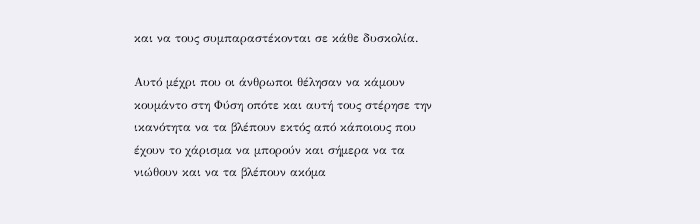και να τους συμπαραστέκονται σε κάθε δυσκολία.

Αυτό μέχρι που οι άνθρωποι θέλησαν να κάμουν κουμάντο στη Φύση οπότε και αυτή τους στέρησε την ικανότητα να τα βλέπουν εκτός από κάποιους που έχουν το χάρισμα να μπορούν και σήμερα να τα νιώθουν και να τα βλέπουν ακόμα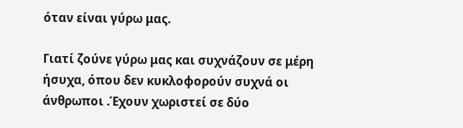όταν είναι γύρω μας.

Γιατί ζούνε γύρω μας και συχνάζουν σε μέρη ήσυχα, όπου δεν κυκλοφορούν συχνά οι άνθρωποι .Έχουν χωριστεί σε δύο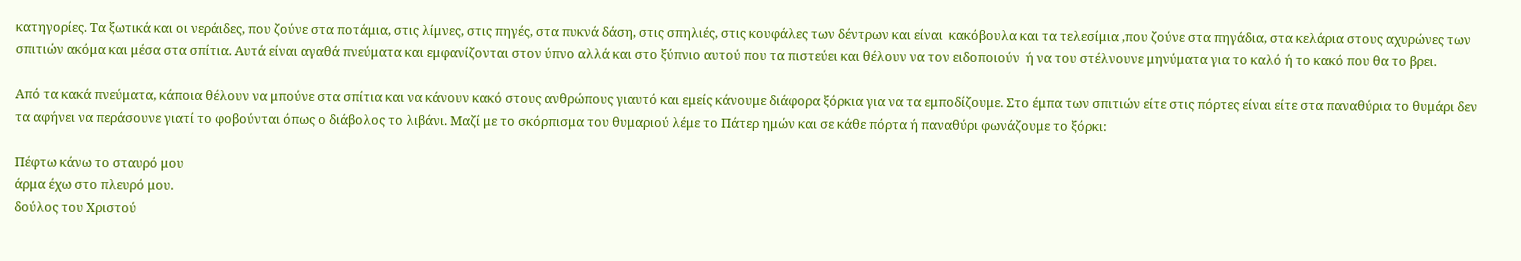κατηγορίες. Τα ξωτικά και οι νεράιδες, που ζούνε στα ποτάμια, στις λίμνες, στις πηγές, στα πυκνά δάση, στις σπηλιές, στις κουφάλες των δέντρων και είναι  κακόβουλα και τα τελεσίμια ,που ζούνε στα πηγάδια, στα κελάρια στους αχυρώνες των σπιτιών ακόμα και μέσα στα σπίτια. Αυτά είναι αγαθά πνεύματα και εμφανίζονται στον ύπνο αλλά και στο ξύπνιο αυτού που τα πιστεύει και θέλουν να τον ειδοποιούν  ή να του στέλνουνε μηνύματα για το καλό ή το κακό που θα το βρει.

Από τα κακά πνεύματα, κάποια θέλουν να μπούνε στα σπίτια και να κάνουν κακό στους ανθρώπους γιαυτό και εμείς κάνουμε διάφορα ξόρκια για να τα εμποδίζουμε. Στο έμπα των σπιτιών είτε στις πόρτες είναι είτε στα παναθύρια το θυμάρι δεν τα αφήνει να περάσουνε γιατί το φοβούνται όπως ο διάβολος το λιβάνι. Μαζί με το σκόρπισμα του θυμαριού λέμε το Πάτερ ημών και σε κάθε πόρτα ή παναθύρι φωνάζουμε το ξόρκι:

Πέφτω κάνω το σταυρό μου
άρμα έχω στο πλευρό μου.
δούλος του Χριστού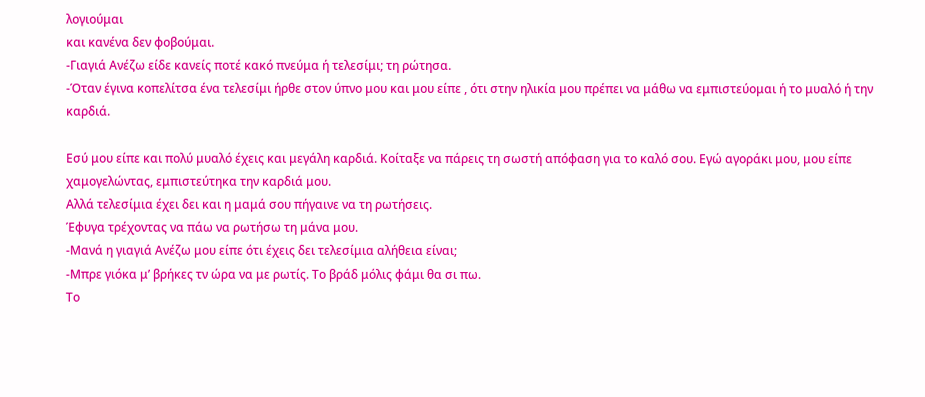λογιούμαι
και κανένα δεν φοβούμαι.
-Γιαγιά Ανέζω είδε κανείς ποτέ κακό πνεύμα ή τελεσίμι; τη ρώτησα.
-Όταν έγινα κοπελίτσα ένα τελεσίμι ήρθε στον ύπνο μου και μου είπε , ότι στην ηλικία μου πρέπει να μάθω να εμπιστεύομαι ή το μυαλό ή την καρδιά.

Εσύ μου είπε και πολύ μυαλό έχεις και μεγάλη καρδιά. Κοίταξε να πάρεις τη σωστή απόφαση για το καλό σου. Εγώ αγοράκι μου, μου είπε χαμογελώντας, εμπιστεύτηκα την καρδιά μου.
Αλλά τελεσίμια έχει δει και η μαμά σου πήγαινε να τη ρωτήσεις.
Έφυγα τρέχοντας να πάω να ρωτήσω τη μάνα μου.
-Μανά η γιαγιά Ανέζω μου είπε ότι έχεις δει τελεσίμια αλήθεια είναι;
-Μπρε γιόκα μ’ βρήκες τν ώρα να με ρωτίς. Το βράδ μόλις φάμι θα σι πω.
Το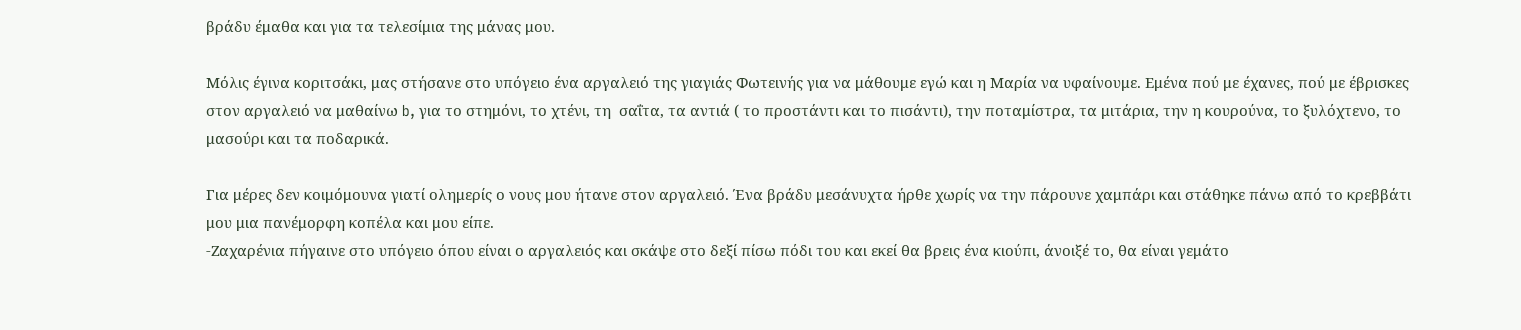βράδυ έμαθα και για τα τελεσίμια της μάνας μου.

Μόλις έγινα κοριτσάκι, μας στήσανε στο υπόγειο ένα αργαλειό της γιαγιάς Φωτεινής για να μάθουμε εγώ και η Μαρία να υφαίνουμε. Εμένα πού με έχανες, πού με έβρισκες στον αργαλειό να μαθαίνω b, για το στημόνι, το χτένι, τη  σαΐτα, τα αντιά ( το προστάντι και το πισάντι), την ποταμίστρα, τα μιτάρια, την η κουρούνα, το ξυλόχτενο, το μασούρι και τα ποδαρικά.

Για μέρες δεν κοιμόμουνα γιατί ολημερίς ο νους μου ήτανε στον αργαλειό. Ένα βράδυ μεσάνυχτα ήρθε χωρίς να την πάρουνε χαμπάρι και στάθηκε πάνω από το κρεββάτι μου μια πανέμορφη κοπέλα και μου είπε.
-Ζαχαρένια πήγαινε στο υπόγειο όπου είναι ο αργαλειός και σκάψε στο δεξί πίσω πόδι του και εκεί θα βρεις ένα κιούπι, άνοιξέ το, θα είναι γεμάτο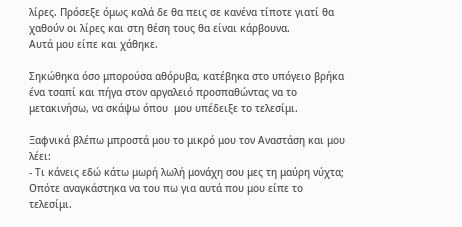λίρες. Πρόσεξε όμως καλά δε θα πεις σε κανένα τίποτε γιατί θα χαθούν οι λίρες και στη θέση τους θα είναι κάρβουνα.
Αυτά μου είπε και χάθηκε.

Σηκώθηκα όσο μπορούσα αθόρυβα, κατέβηκα στο υπόγειο βρήκα ένα τσαπί και πήγα στον αργαλειό προσπαθώντας να το μετακινήσω, να σκάψω όπου  μου υπέδειξε το τελεσίμι.

Ξαφνικά βλέπω μπροστά μου το μικρό μου τον Αναστάση και μου λέει:
- Τι κάνεις εδώ κάτω μωρή λωλή μονάχη σου μες τη μαύρη νύχτα;
Οπότε αναγκάστηκα να του πω για αυτά που μου είπε το τελεσίμι.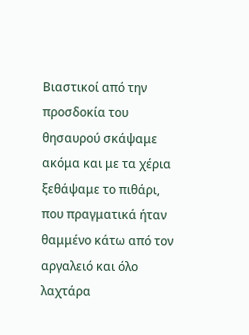Βιαστικοί από την προσδοκία του θησαυρού σκάψαμε ακόμα και με τα χέρια ξεθάψαμε το πιθάρι, που πραγματικά ήταν θαμμένο κάτω από τον αργαλειό και όλο λαχτάρα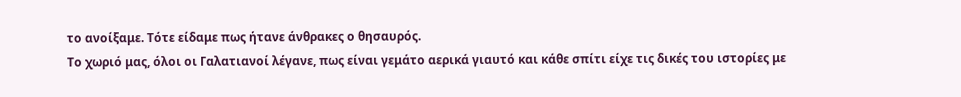το ανοίξαμε. Τότε είδαμε πως ήτανε άνθρακες ο θησαυρός.
Το χωριό μας, όλοι οι Γαλατιανοί λέγανε, πως είναι γεμάτο αερικά γιαυτό και κάθε σπίτι είχε τις δικές του ιστορίες με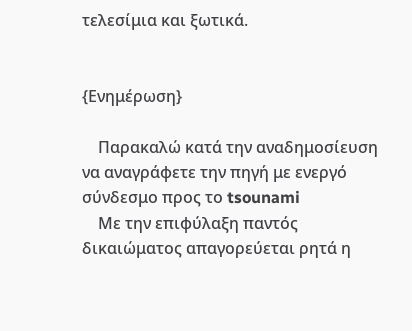τελεσίμια και ξωτικά.


{Ενημέρωση}

    Παρακαλώ κατά την αναδημοσίευση να αναγράφετε την πηγή με ενεργό σύνδεσμο προς το tsounami
    Με την επιφύλαξη παντός δικαιώματος απαγορεύεται ρητά η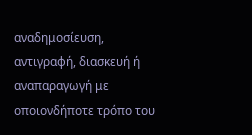αναδημοσίευση, αντιγραφή, διασκευή ή αναπαραγωγή με οποιονδήποτε τρόπο του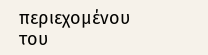περιεχομένου του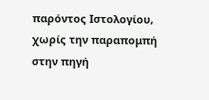παρόντος Ιστολογίου, χωρίς την παραπομπή στην πηγή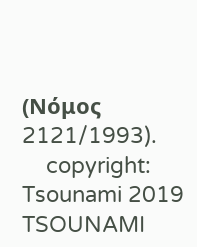(Νόμος 2121/1993).
    copyright: Tsounami 2019
TSOUNAMI